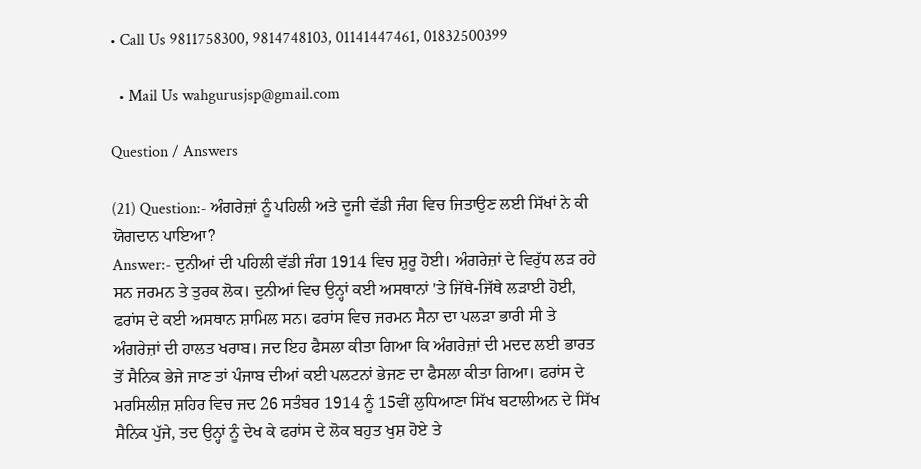• Call Us 9811758300, 9814748103, 01141447461, 01832500399

  • Mail Us wahgurusjsp@gmail.com

Question / Answers

(21) Question:- ਅੰਗਰੇਜ਼ਾਂ ਨੂੰ ਪਹਿਲੀ ਅਤੇ ਦੂਜੀ ਵੱਡੀ ਜੰਗ ਵਿਚ ਜਿਤਾਉਣ ਲਈ ਸਿੱਖਾਂ ਨੇ ਕੀ ਯੋਗਦਾਨ ਪਾਇਆ?
Answer:- ਦੁਨੀਆਂ ਦੀ ਪਹਿਲੀ ਵੱਡੀ ਜੰਗ 1914 ਵਿਚ ਸ਼ੁਰੂ ਹੋਈ। ਅੰਗਰੇਜ਼ਾਂ ਦੇ ਵਿਰੁੱਧ ਲੜ ਰਹੇ ਸਨ ਜਰਮਨ ਤੇ ਤੁਰਕ ਲੋਕ। ਦੁਨੀਆਂ ਵਿਚ ਉਨ੍ਹਾਂ ਕਈ ਅਸਥਾਨਾਂ 'ਤੇ ਜਿੱਥੇ-ਜਿੱਥੇ ਲੜਾਈ ਹੋਈ, ਫਰਾਂਸ ਦੇ ਕਈ ਅਸਥਾਨ ਸ਼ਾਮਿਲ ਸਨ। ਫਰਾਂਸ ਵਿਚ ਜਰਮਨ ਸੈਨਾ ਦਾ ਪਲੜਾ ਭਾਰੀ ਸੀ ਤੇ ਅੰਗਰੇਜ਼ਾਂ ਦੀ ਹਾਲਤ ਖਰਾਬ। ਜਦ ਇਹ ਫੈਸਲਾ ਕੀਤਾ ਗਿਆ ਕਿ ਅੰਗਰੇਜ਼ਾਂ ਦੀ ਮਦਦ ਲਈ ਭਾਰਤ ਤੋਂ ਸੈਨਿਕ ਭੇਜੇ ਜਾਣ ਤਾਂ ਪੰਜਾਬ ਦੀਆਂ ਕਈ ਪਲਟਨਾਂ ਭੇਜਣ ਦਾ ਫੈਸਲਾ ਕੀਤਾ ਗਿਆ। ਫਰਾਂਸ ਦੇ ਮਰਸਿਲੀਜ਼ ਸ਼ਹਿਰ ਵਿਚ ਜਦ 26 ਸਤੰਬਰ 1914 ਨੂੰ 15ਵੀਂ ਲੁਧਿਆਣਾ ਸਿੱਖ ਬਟਾਲੀਅਨ ਦੇ ਸਿੱਖ ਸੈਨਿਕ ਪੁੱਜੇ, ਤਦ ਉਨ੍ਹਾਂ ਨੂੰ ਦੇਖ ਕੇ ਫਰਾਂਸ ਦੇ ਲੋਕ ਬਹੁਤ ਖੁਸ਼ ਹੋਏ ਤੇ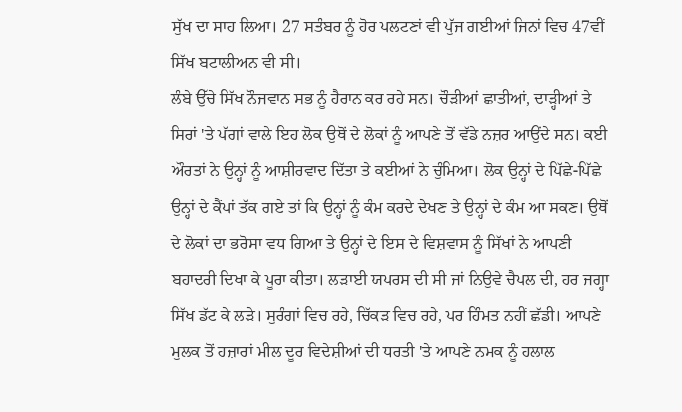ਸੁੱਖ ਦਾ ਸਾਹ ਲਿਆ। 27 ਸਤੰਬਰ ਨੂੰ ਹੋਰ ਪਲਟਣਾਂ ਵੀ ਪੁੱਜ ਗਈਆਂ ਜਿਨਾਂ ਵਿਚ 47ਵੀਂ ਸਿੱਖ ਬਟਾਲੀਅਨ ਵੀ ਸੀ।
ਲੰਬੇ ਉੱਚੇ ਸਿੱਖ ਨੌਜਵਾਨ ਸਭ ਨੂੰ ਹੈਰਾਨ ਕਰ ਰਹੇ ਸਨ। ਚੌੜੀਆਂ ਛਾਤੀਆਂ, ਦਾੜ੍ਹੀਆਂ ਤੇ ਸਿਰਾਂ 'ਤੇ ਪੱਗਾਂ ਵਾਲੇ ਇਹ ਲੋਕ ਉਥੋਂ ਦੇ ਲੋਕਾਂ ਨੂੰ ਆਪਣੇ ਤੋਂ ਵੱਡੇ ਨਜ਼ਰ ਆਉਂਦੇ ਸਨ। ਕਈ ਔਰਤਾਂ ਨੇ ਉਨ੍ਹਾਂ ਨੂੰ ਆਸ਼ੀਰਵਾਦ ਦਿੱਤਾ ਤੇ ਕਈਆਂ ਨੇ ਚੁੰਮਿਆ। ਲੋਕ ਉਨ੍ਹਾਂ ਦੇ ਪਿੱਛੇ-ਪਿੱਛੇ ਉਨ੍ਹਾਂ ਦੇ ਕੈਂਪਾਂ ਤੱਕ ਗਏ ਤਾਂ ਕਿ ਉਨ੍ਹਾਂ ਨੂੰ ਕੰਮ ਕਰਦੇ ਦੇਖਣ ਤੇ ਉਨ੍ਹਾਂ ਦੇ ਕੰਮ ਆ ਸਕਣ। ਉਥੋਂ ਦੇ ਲੋਕਾਂ ਦਾ ਭਰੋਸਾ ਵਧ ਗਿਆ ਤੇ ਉਨ੍ਹਾਂ ਦੇ ਇਸ ਦੇ ਵਿਸ਼ਵਾਸ ਨੂੰ ਸਿੱਖਾਂ ਨੇ ਆਪਣੀ ਬਹਾਦਰੀ ਦਿਖਾ ਕੇ ਪੂਰਾ ਕੀਤਾ। ਲੜਾਈ ਯਪਰਸ ਦੀ ਸੀ ਜਾਂ ਨਿਉਵੇ ਚੈਪਲ ਦੀ, ਹਰ ਜਗ੍ਹਾ ਸਿੱਖ ਡੱਟ ਕੇ ਲੜੇ। ਸੁਰੰਗਾਂ ਵਿਚ ਰਹੇ, ਚਿੱਕੜ ਵਿਚ ਰਹੇ, ਪਰ ਹਿੰਮਤ ਨਹੀਂ ਛੱਡੀ। ਆਪਣੇ ਮੁਲਕ ਤੋਂ ਹਜ਼ਾਰਾਂ ਮੀਲ ਦੂਰ ਵਿਦੇਸ਼ੀਆਂ ਦੀ ਧਰਤੀ 'ਤੇ ਆਪਣੇ ਨਮਕ ਨੂੰ ਹਲਾਲ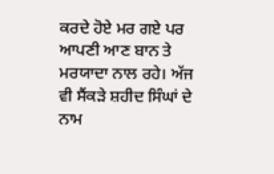ਕਰਦੇ ਹੋਏ ਮਰ ਗਏ ਪਰ ਆਪਣੀ ਆਣ ਬਾਨ ਤੇ ਮਰਯਾਦਾ ਨਾਲ ਰਹੇ। ਅੱਜ ਵੀ ਸੈਂਕੜੇ ਸ਼ਹੀਦ ਸਿੰਘਾਂ ਦੇ ਨਾਮ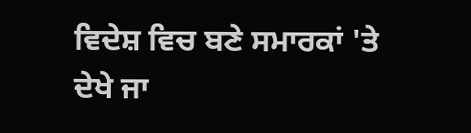ਵਿਦੇਸ਼ ਵਿਚ ਬਣੇ ਸਮਾਰਕਾਂ 'ਤੇ ਦੇਖੇ ਜਾ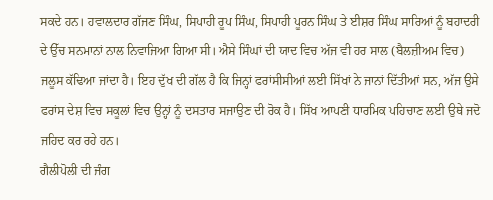ਸਕਦੇ ਹਨ। ਹਵਾਲਦਾਰ ਗੱਜਣ ਸਿੰਘ, ਸਿਪਾਹੀ ਰੂਪ ਸਿੰਘ, ਸਿਪਾਹੀ ਪੂਰਨ ਸਿੰਘ ਤੇ ਈਸ਼ਰ ਸਿੰਘ ਸਾਰਿਆਂ ਨੂੰ ਬਹਾਦਰੀ ਦੇ ਉੱਚ ਸਨਮਾਨਾਂ ਨਾਲ ਨਿਵਾਜਿਆ ਗਿਆ ਸੀ। ਐਸੇ ਸਿੰਘਾਂ ਦੀ ਯਾਦ ਵਿਚ ਅੱਜ ਵੀ ਹਰ ਸਾਲ (ਬੈਲਜ਼ੀਅਮ ਵਿਚ) ਜਲੂਸ ਕੱਢਿਆ ਜਾਂਦਾ ਹੈ। ਇਹ ਦੁੱਖ ਦੀ ਗੱਲ ਹੈ ਕਿ ਜਿਨ੍ਹਾਂ ਫਰਾਂਸੀਸੀਆਂ ਲਈ ਸਿੱਖਾਂ ਨੇ ਜਾਨਾਂ ਦਿੱਤੀਆਂ ਸਨ, ਅੱਜ ਉਸੇ ਫਰਾਂਸ ਦੇਸ਼ ਵਿਚ ਸਕੂਲਾਂ ਵਿਚ ਉਨ੍ਹਾਂ ਨੂੰ ਦਸਤਾਰ ਸਜਾਉਣ ਦੀ ਰੋਕ ਹੈ। ਸਿੱਖ ਆਪਣੀ ਧਾਰਮਿਕ ਪਹਿਚਾਣ ਲਈ ਉਥੇ ਜਦੋ ਜਹਿਦ ਕਰ ਰਹੇ ਹਨ।
ਗੈਲੀਪੋਲੀ ਦੀ ਜੰਗ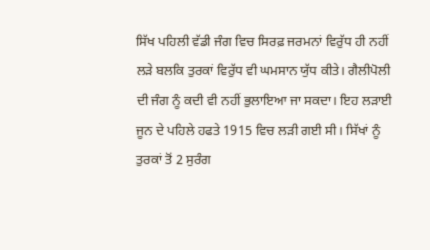ਸਿੱਖ ਪਹਿਲੀ ਵੱਡੀ ਜੰਗ ਵਿਚ ਸਿਰਫ਼ ਜਰਮਨਾਂ ਵਿਰੁੱਧ ਹੀ ਨਹੀਂ ਲੜੇ ਬਲਕਿ ਤੁਰਕਾਂ ਵਿਰੁੱਧ ਵੀ ਘਮਸਾਨ ਯੁੱਧ ਕੀਤੇ। ਗੈਲੀਪੋਲੀ ਦੀ ਜੰਗ ਨੂੰ ਕਦੀ ਵੀ ਨਹੀਂ ਭੁਲਾਇਆ ਜਾ ਸਕਦਾ। ਇਹ ਲੜਾਈ ਜੂਨ ਦੇ ਪਹਿਲੇ ਹਫਤੇ 1915 ਵਿਚ ਲੜੀ ਗਈ ਸੀ। ਸਿੱਖਾਂ ਨੂੰ ਤੁਰਕਾਂ ਤੋਂ 2 ਸੁਰੰਗ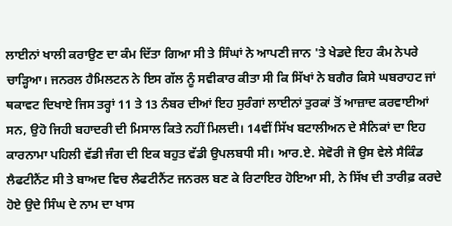ਲਾਈਨਾਂ ਖਾਲੀ ਕਰਾਉਣ ਦਾ ਕੰਮ ਦਿੱਤਾ ਗਿਆ ਸੀ ਤੇ ਸਿੰਘਾਂ ਨੇ ਆਪਣੀ ਜਾਨ 'ਤੇ ਖੇਡਦੇ ਇਹ ਕੰਮ ਨੇਪਰੇ ਚਾੜ੍ਹਿਆ। ਜਨਰਲ ਹੈਮਿਲਟਨ ਨੇ ਇਸ ਗੱਲ ਨੂੰ ਸਵੀਕਾਰ ਕੀਤਾ ਸੀ ਕਿ ਸਿੱਖਾਂ ਨੇ ਬਗੈਰ ਕਿਸੇ ਘਬਰਾਹਟ ਜਾਂ ਥਕਾਵਟ ਦਿਖਾਏ ਜਿਸ ਤਰ੍ਹਾਂ 11 ਤੇ 13 ਨੰਬਰ ਦੀਆਂ ਇਹ ਸੁਰੰਗਾਂ ਲਾਈਨਾਂ ਤੁਰਕਾਂ ਤੋਂ ਆਜ਼ਾਦ ਕਰਵਾਈਆਂ ਸਨ, ਉਹੋ ਜਿਹੀ ਬਹਾਦਰੀ ਦੀ ਮਿਸਾਲ ਕਿਤੇ ਨਹੀਂ ਮਿਲਦੀ। 14ਵੀਂ ਸਿੱਖ ਬਟਾਲੀਅਨ ਦੇ ਸੈਨਿਕਾਂ ਦਾ ਇਹ ਕਾਰਨਾਮਾ ਪਹਿਲੀ ਵੱਡੀ ਜੰਗ ਦੀ ਇਕ ਬਹੁਤ ਵੱਡੀ ਉਪਲਬਧੀ ਸੀ। ਆਰ.ਏ. ਸੇਵੋਰੀ ਜੋ ਉਸ ਵੇਲੇ ਸੈਕਿੰਡ ਲੈਫਟੀਨੈਂਟ ਸੀ ਤੇ ਬਾਅਦ ਵਿਚ ਲੈਫਟੀਨੈਂਟ ਜਨਰਲ ਬਣ ਕੇ ਰਿਟਾਇਰ ਹੋਇਆ ਸੀ, ਨੇ ਸਿੱਖ ਦੀ ਤਾਰੀਫ਼ ਕਰਦੇ ਹੋਏ ਉਦੇ ਸਿੰਘ ਦੇ ਨਾਮ ਦਾ ਖਾਸ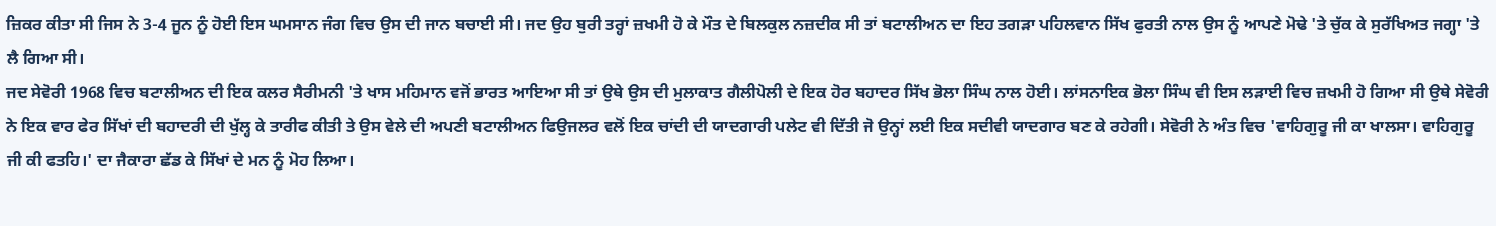ਜ਼ਿਕਰ ਕੀਤਾ ਸੀ ਜਿਸ ਨੇ 3-4 ਜੂਨ ਨੂੰ ਹੋਈ ਇਸ ਘਮਸਾਨ ਜੰਗ ਵਿਚ ਉਸ ਦੀ ਜਾਨ ਬਚਾਈ ਸੀ। ਜਦ ਉਹ ਬੁਰੀ ਤਰ੍ਹਾਂ ਜ਼ਖਮੀ ਹੋ ਕੇ ਮੌਤ ਦੇ ਬਿਲਕੁਲ ਨਜ਼ਦੀਕ ਸੀ ਤਾਂ ਬਟਾਲੀਅਨ ਦਾ ਇਹ ਤਗੜਾ ਪਹਿਲਵਾਨ ਸਿੱਖ ਫੁਰਤੀ ਨਾਲ ਉਸ ਨੂੰ ਆਪਣੇ ਮੋਢੇ 'ਤੇ ਚੁੱਕ ਕੇ ਸੁਰੱਖਿਅਤ ਜਗ੍ਹਾ 'ਤੇ ਲੈ ਗਿਆ ਸੀ।
ਜਦ ਸੇਵੋਰੀ 1968 ਵਿਚ ਬਟਾਲੀਅਨ ਦੀ ਇਕ ਕਲਰ ਸੈਰੀਮਨੀ 'ਤੇ ਖਾਸ ਮਹਿਮਾਨ ਵਜੋਂ ਭਾਰਤ ਆਇਆ ਸੀ ਤਾਂ ਉਥੇ ਉਸ ਦੀ ਮੁਲਾਕਾਤ ਗੈਲੀਪੋਲੀ ਦੇ ਇਕ ਹੋਰ ਬਹਾਦਰ ਸਿੱਖ ਭੋਲਾ ਸਿੰਘ ਨਾਲ ਹੋਈ। ਲਾਂਸਨਾਇਕ ਭੋਲਾ ਸਿੰਘ ਵੀ ਇਸ ਲੜਾਈ ਵਿਚ ਜ਼ਖਮੀ ਹੋ ਗਿਆ ਸੀ ਉਥੇ ਸੇਵੋਰੀ ਨੇ ਇਕ ਵਾਰ ਫੇਰ ਸਿੱਖਾਂ ਦੀ ਬਹਾਦਰੀ ਦੀ ਖੁੱਲ੍ਹ ਕੇ ਤਾਰੀਫ ਕੀਤੀ ਤੇ ਉਸ ਵੇਲੇ ਦੀ ਅਪਣੀ ਬਟਾਲੀਅਨ ਫਿਉਜਲਰ ਵਲੋਂ ਇਕ ਚਾਂਦੀ ਦੀ ਯਾਦਗਾਰੀ ਪਲੇਟ ਵੀ ਦਿੱਤੀ ਜੋ ਉਨ੍ਹਾਂ ਲਈ ਇਕ ਸਦੀਵੀ ਯਾਦਗਾਰ ਬਣ ਕੇ ਰਹੇਗੀ। ਸੇਵੋਰੀ ਨੇ ਅੰਤ ਵਿਚ 'ਵਾਹਿਗੁਰੂ ਜੀ ਕਾ ਖਾਲਸਾ। ਵਾਹਿਗੁਰੂ ਜੀ ਕੀ ਫਤਹਿ।' ਦਾ ਜੈਕਾਰਾ ਛੱਡ ਕੇ ਸਿੱਖਾਂ ਦੇ ਮਨ ਨੂੰ ਮੋਹ ਲਿਆ।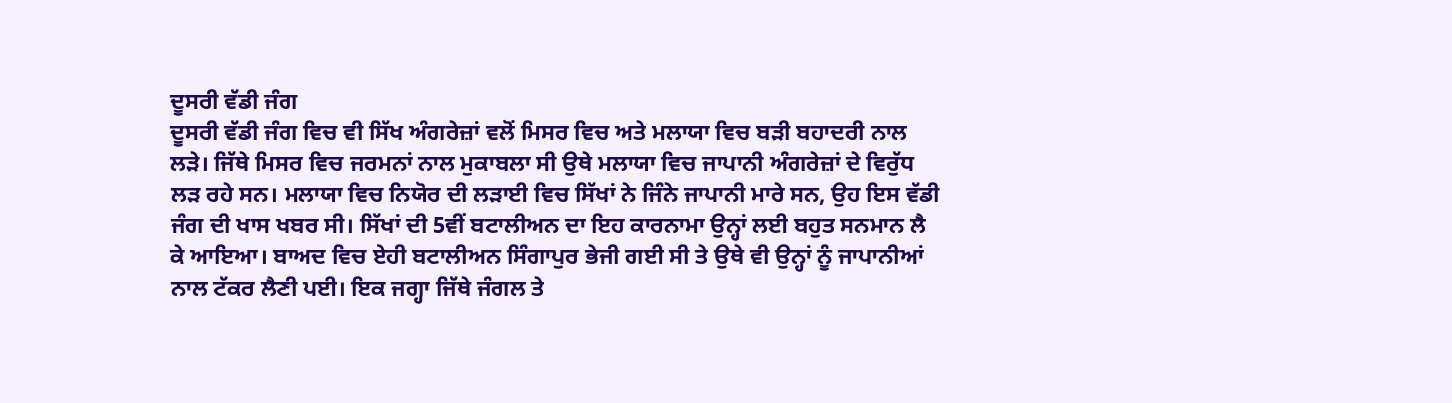ਦੂਸਰੀ ਵੱਡੀ ਜੰਗ
ਦੂਸਰੀ ਵੱਡੀ ਜੰਗ ਵਿਚ ਵੀ ਸਿੱਖ ਅੰਗਰੇਜ਼ਾਂ ਵਲੋਂ ਮਿਸਰ ਵਿਚ ਅਤੇ ਮਲਾਯਾ ਵਿਚ ਬੜੀ ਬਹਾਦਰੀ ਨਾਲ ਲੜੇ। ਜਿੱਥੇ ਮਿਸਰ ਵਿਚ ਜਰਮਨਾਂ ਨਾਲ ਮੁਕਾਬਲਾ ਸੀ ਉਥੇ ਮਲਾਯਾ ਵਿਚ ਜਾਪਾਨੀ ਅੰਗਰੇਜ਼ਾਂ ਦੇ ਵਿਰੁੱਧ ਲੜ ਰਹੇ ਸਨ। ਮਲਾਯਾ ਵਿਚ ਨਿਯੋਰ ਦੀ ਲੜਾਈ ਵਿਚ ਸਿੱਖਾਂ ਨੇ ਜਿੰਨੇ ਜਾਪਾਨੀ ਮਾਰੇ ਸਨ, ਉਹ ਇਸ ਵੱਡੀ ਜੰਗ ਦੀ ਖਾਸ ਖਬਰ ਸੀ। ਸਿੱਖਾਂ ਦੀ 5ਵੀਂ ਬਟਾਲੀਅਨ ਦਾ ਇਹ ਕਾਰਨਾਮਾ ਉਨ੍ਹਾਂ ਲਈ ਬਹੁਤ ਸਨਮਾਨ ਲੈ ਕੇ ਆਇਆ। ਬਾਅਦ ਵਿਚ ਏਹੀ ਬਟਾਲੀਅਨ ਸਿੰਗਾਪੁਰ ਭੇਜੀ ਗਈ ਸੀ ਤੇ ਉਥੇ ਵੀ ਉਨ੍ਹਾਂ ਨੂੰ ਜਾਪਾਨੀਆਂ ਨਾਲ ਟੱਕਰ ਲੈਣੀ ਪਈ। ਇਕ ਜਗ੍ਹਾ ਜਿੱਥੇ ਜੰਗਲ ਤੇ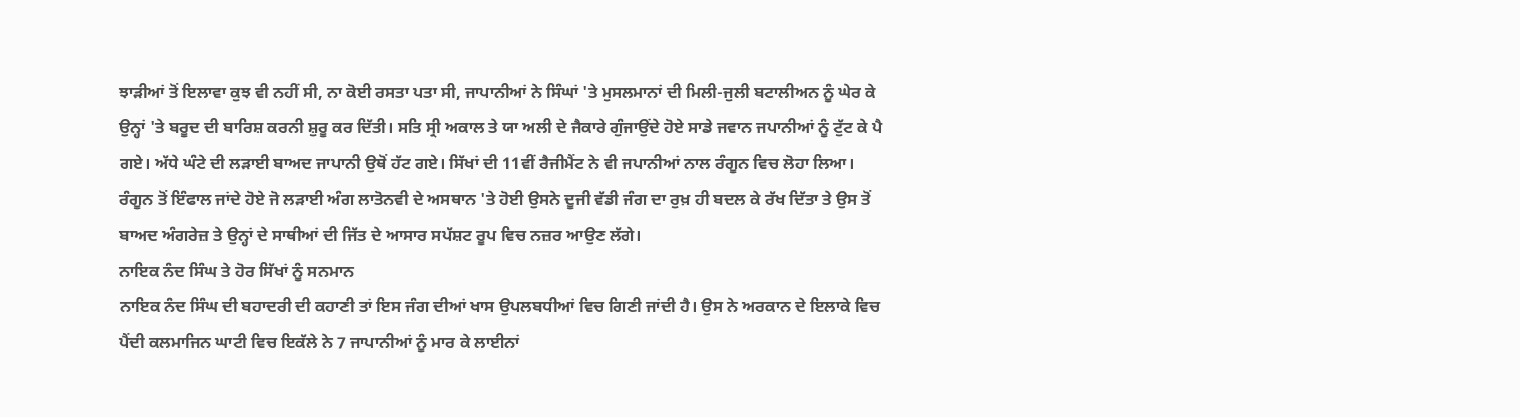ਝਾੜੀਆਂ ਤੋਂ ਇਲਾਵਾ ਕੁਝ ਵੀ ਨਹੀਂ ਸੀ, ਨਾ ਕੋਈ ਰਸਤਾ ਪਤਾ ਸੀ, ਜਾਪਾਨੀਆਂ ਨੇ ਸਿੰਘਾਂ 'ਤੇ ਮੁਸਲਮਾਨਾਂ ਦੀ ਮਿਲੀ-ਜੁਲੀ ਬਟਾਲੀਅਨ ਨੂੰ ਘੇਰ ਕੇ ਉਨ੍ਹਾਂ 'ਤੇ ਬਰੂਦ ਦੀ ਬਾਰਿਸ਼ ਕਰਨੀ ਸ਼ੁਰੂ ਕਰ ਦਿੱਤੀ। ਸਤਿ ਸ੍ਰੀ ਅਕਾਲ ਤੇ ਯਾ ਅਲੀ ਦੇ ਜੈਕਾਰੇ ਗੁੰਜਾਉਂਦੇ ਹੋਏ ਸਾਡੇ ਜਵਾਨ ਜਪਾਨੀਆਂ ਨੂੰ ਟੁੱਟ ਕੇ ਪੈ ਗਏ। ਅੱਧੇ ਘੰਟੇ ਦੀ ਲੜਾਈ ਬਾਅਦ ਜਾਪਾਨੀ ਉਥੋਂ ਹੱਟ ਗਏ। ਸਿੱਖਾਂ ਦੀ 11ਵੀਂ ਰੈਜੀਮੈਂਟ ਨੇ ਵੀ ਜਪਾਨੀਆਂ ਨਾਲ ਰੰਗੂਨ ਵਿਚ ਲੋਹਾ ਲਿਆ। ਰੰਗੂਨ ਤੋਂ ਇੰਫਾਲ ਜਾਂਦੇ ਹੋਏ ਜੋ ਲੜਾਈ ਅੰਗ ਲਾਤੋਨਵੀ ਦੇ ਅਸਥਾਨ 'ਤੇ ਹੋਈ ਉਸਨੇ ਦੂਜੀ ਵੱਡੀ ਜੰਗ ਦਾ ਰੁਖ਼ ਹੀ ਬਦਲ ਕੇ ਰੱਖ ਦਿੱਤਾ ਤੇ ਉਸ ਤੋਂ ਬਾਅਦ ਅੰਗਰੇਜ਼ ਤੇ ਉਨ੍ਹਾਂ ਦੇ ਸਾਥੀਆਂ ਦੀ ਜਿੱਤ ਦੇ ਆਸਾਰ ਸਪੱਸ਼ਟ ਰੂਪ ਵਿਚ ਨਜ਼ਰ ਆਉਣ ਲੱਗੇ।
ਨਾਇਕ ਨੰਦ ਸਿੰਘ ਤੇ ਹੋਰ ਸਿੱਖਾਂ ਨੂੰ ਸਨਮਾਨ
ਨਾਇਕ ਨੰਦ ਸਿੰਘ ਦੀ ਬਹਾਦਰੀ ਦੀ ਕਹਾਣੀ ਤਾਂ ਇਸ ਜੰਗ ਦੀਆਂ ਖਾਸ ਉਪਲਬਧੀਆਂ ਵਿਚ ਗਿਣੀ ਜਾਂਦੀ ਹੈ। ਉਸ ਨੇ ਅਰਕਾਨ ਦੇ ਇਲਾਕੇ ਵਿਚ ਪੈਂਦੀ ਕਲਮਾਜਿਨ ਘਾਟੀ ਵਿਚ ਇਕੱਲੇ ਨੇ 7 ਜਾਪਾਨੀਆਂ ਨੂੰ ਮਾਰ ਕੇ ਲਾਈਨਾਂ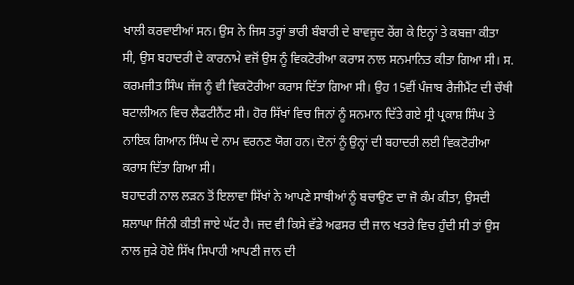ਖਾਲੀ ਕਰਵਾਈਆਂ ਸਨ। ਉਸ ਨੇ ਜਿਸ ਤਰ੍ਹਾਂ ਭਾਰੀ ਬੰਬਾਰੀ ਦੇ ਬਾਵਜੂਦ ਰੇਂਗ ਕੇ ਇਨ੍ਹਾਂ ਤੇ ਕਬਜ਼ਾ ਕੀਤਾ ਸੀ, ਉਸ ਬਹਾਦਰੀ ਦੇ ਕਾਰਨਾਮੇ ਵਜੋਂ ਉਸ ਨੂੰ ਵਿਕਟੋਰੀਆ ਕਰਾਸ ਨਾਲ ਸਨਮਾਨਿਤ ਕੀਤਾ ਗਿਆ ਸੀ। ਸ. ਕਰਮਜੀਤ ਸਿੰਘ ਜੱਜ ਨੂੰ ਵੀ ਵਿਕਟੋਰੀਆ ਕਰਾਸ ਦਿੱਤਾ ਗਿਆ ਸੀ। ਉਹ 15ਵੀਂ ਪੰਜਾਬ ਰੈਜੀਮੈਂਟ ਦੀ ਚੌਥੀ ਬਟਾਲੀਅਨ ਵਿਚ ਲੈਫਟੀਨੈਂਟ ਸੀ। ਹੋਰ ਸਿੱਖਾਂ ਵਿਚ ਜਿਨਾਂ ਨੂੰ ਸਨਮਾਨ ਦਿੱਤੇ ਗਏ ਸ੍ਰੀ ਪ੍ਰਕਾਸ਼ ਸਿੰਘ ਤੇ ਨਾਇਕ ਗਿਆਨ ਸਿੰਘ ਦੇ ਨਾਮ ਵਰਨਣ ਯੋਗ ਹਨ। ਦੋਨਾਂ ਨੂੰ ਉਨ੍ਹਾਂ ਦੀ ਬਹਾਦਰੀ ਲਈ ਵਿਕਟੋਰੀਆ ਕਰਾਸ ਦਿੱਤਾ ਗਿਆ ਸੀ।
ਬਹਾਦਰੀ ਨਾਲ ਲੜਨ ਤੋਂ ਇਲਾਵਾ ਸਿੱਖਾਂ ਨੇ ਆਪਣੇ ਸਾਥੀਆਂ ਨੂੰ ਬਚਾਉਣ ਦਾ ਜੋ ਕੰਮ ਕੀਤਾ, ਉਸਦੀ ਸ਼ਲਾਘਾ ਜਿੰਨੀ ਕੀਤੀ ਜਾਏ ਘੱਟ ਹੈ। ਜਦ ਵੀ ਕਿਸੇ ਵੱਡੇ ਅਫਸਰ ਦੀ ਜਾਨ ਖਤਰੇ ਵਿਚ ਹੁੰਦੀ ਸੀ ਤਾਂ ਉਸ ਨਾਲ ਜੁੜੇ ਹੋਏ ਸਿੱਖ ਸਿਪਾਹੀ ਆਪਣੀ ਜਾਨ ਦੀ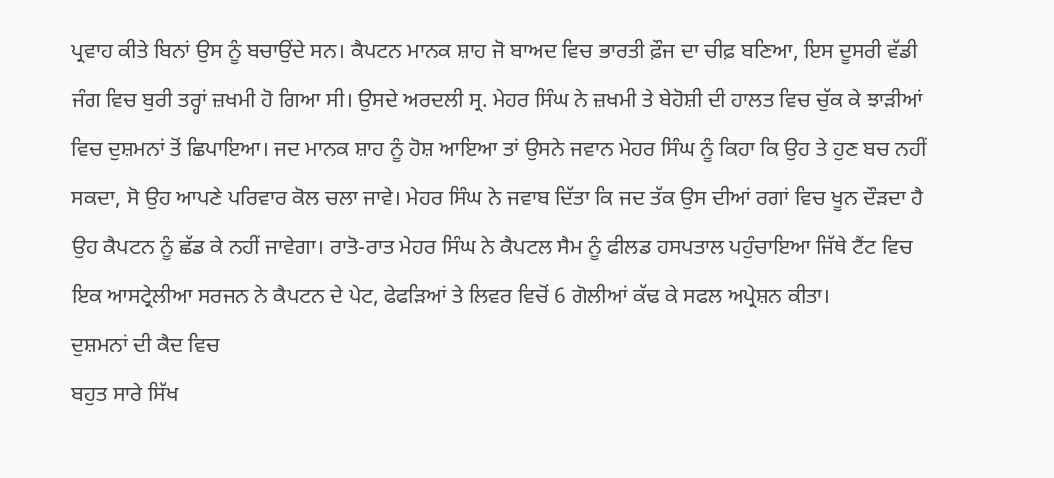ਪ੍ਰਵਾਹ ਕੀਤੇ ਬਿਨਾਂ ਉਸ ਨੂੰ ਬਚਾਉਂਦੇ ਸਨ। ਕੈਪਟਨ ਮਾਨਕ ਸ਼ਾਹ ਜੋ ਬਾਅਦ ਵਿਚ ਭਾਰਤੀ ਫ਼ੌਜ ਦਾ ਚੀਫ਼ ਬਣਿਆ, ਇਸ ਦੂਸਰੀ ਵੱਡੀ ਜੰਗ ਵਿਚ ਬੁਰੀ ਤਰ੍ਹਾਂ ਜ਼ਖਮੀ ਹੋ ਗਿਆ ਸੀ। ਉਸਦੇ ਅਰਦਲੀ ਸ੍ਰ. ਮੇਹਰ ਸਿੰਘ ਨੇ ਜ਼ਖਮੀ ਤੇ ਬੇਹੋਸ਼ੀ ਦੀ ਹਾਲਤ ਵਿਚ ਚੁੱਕ ਕੇ ਝਾੜੀਆਂ ਵਿਚ ਦੁਸ਼ਮਨਾਂ ਤੋਂ ਛਿਪਾਇਆ। ਜਦ ਮਾਨਕ ਸ਼ਾਹ ਨੂੰ ਹੋਸ਼ ਆਇਆ ਤਾਂ ਉਸਨੇ ਜਵਾਨ ਮੇਹਰ ਸਿੰਘ ਨੂੰ ਕਿਹਾ ਕਿ ਉਹ ਤੇ ਹੁਣ ਬਚ ਨਹੀਂ ਸਕਦਾ, ਸੋ ਉਹ ਆਪਣੇ ਪਰਿਵਾਰ ਕੋਲ ਚਲਾ ਜਾਵੇ। ਮੇਹਰ ਸਿੰਘ ਨੇ ਜਵਾਬ ਦਿੱਤਾ ਕਿ ਜਦ ਤੱਕ ਉਸ ਦੀਆਂ ਰਗਾਂ ਵਿਚ ਖੂਨ ਦੌੜਦਾ ਹੈ ਉਹ ਕੈਪਟਨ ਨੂੰ ਛੱਡ ਕੇ ਨਹੀਂ ਜਾਵੇਗਾ। ਰਾਤੋ-ਰਾਤ ਮੇਹਰ ਸਿੰਘ ਨੇ ਕੈਪਟਲ ਸੈਮ ਨੂੰ ਫੀਲਡ ਹਸਪਤਾਲ ਪਹੁੰਚਾਇਆ ਜਿੱਥੇ ਟੈਂਟ ਵਿਚ ਇਕ ਆਸਟ੍ਰੇਲੀਆ ਸਰਜਨ ਨੇ ਕੈਪਟਨ ਦੇ ਪੇਟ, ਫੇਫੜਿਆਂ ਤੇ ਲਿਵਰ ਵਿਚੋਂ 6 ਗੋਲੀਆਂ ਕੱਢ ਕੇ ਸਫਲ ਅਪ੍ਰੇਸ਼ਨ ਕੀਤਾ।
ਦੁਸ਼ਮਨਾਂ ਦੀ ਕੈਦ ਵਿਚ
ਬਹੁਤ ਸਾਰੇ ਸਿੱਖ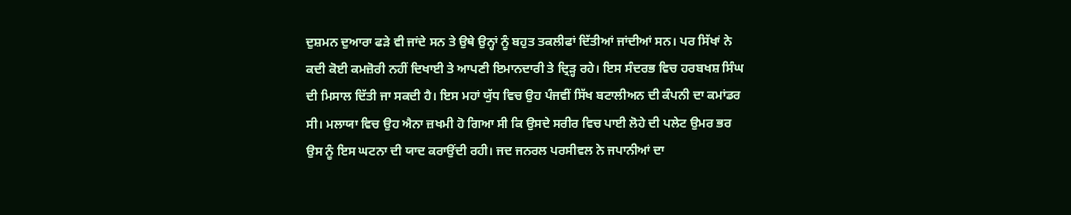ਦੁਸ਼ਮਨ ਦੁਆਰਾ ਫੜੇ ਵੀ ਜਾਂਦੇ ਸਨ ਤੇ ਉਥੇ ਉਨ੍ਹਾਂ ਨੂੰ ਬਹੁਤ ਤਕਲੀਫਾਂ ਦਿੱਤੀਆਂ ਜਾਂਦੀਆਂ ਸਨ। ਪਰ ਸਿੱਖਾਂ ਨੇ ਕਦੀ ਕੋਈ ਕਮਜ਼ੋਰੀ ਨਹੀਂ ਦਿਖਾਈ ਤੇ ਆਪਣੀ ਇਮਾਨਦਾਰੀ ਤੇ ਦ੍ਰਿੜ੍ਹ ਰਹੇ। ਇਸ ਸੰਦਰਭ ਵਿਚ ਹਰਬਖਸ਼ ਸਿੰਘ ਦੀ ਮਿਸਾਲ ਦਿੱਤੀ ਜਾ ਸਕਦੀ ਹੈ। ਇਸ ਮਹਾਂ ਯੁੱਧ ਵਿਚ ਉਹ ਪੰਜਵੀਂ ਸਿੱਖ ਬਟਾਲੀਅਨ ਦੀ ਕੰਪਨੀ ਦਾ ਕਮਾਂਡਰ ਸੀ। ਮਲਾਯਾ ਵਿਚ ਉਹ ਐਨਾ ਜ਼ਖਮੀ ਹੋ ਗਿਆ ਸੀ ਕਿ ਉਸਦੇ ਸਰੀਰ ਵਿਚ ਪਾਈ ਲੋਹੇ ਦੀ ਪਲੇਟ ਉਮਰ ਭਰ ਉਸ ਨੂੰ ਇਸ ਘਟਨਾ ਦੀ ਯਾਦ ਕਰਾਉਂਦੀ ਰਹੀ। ਜਦ ਜਨਰਲ ਪਰਸੀਵਲ ਨੇ ਜਪਾਨੀਆਂ ਦਾ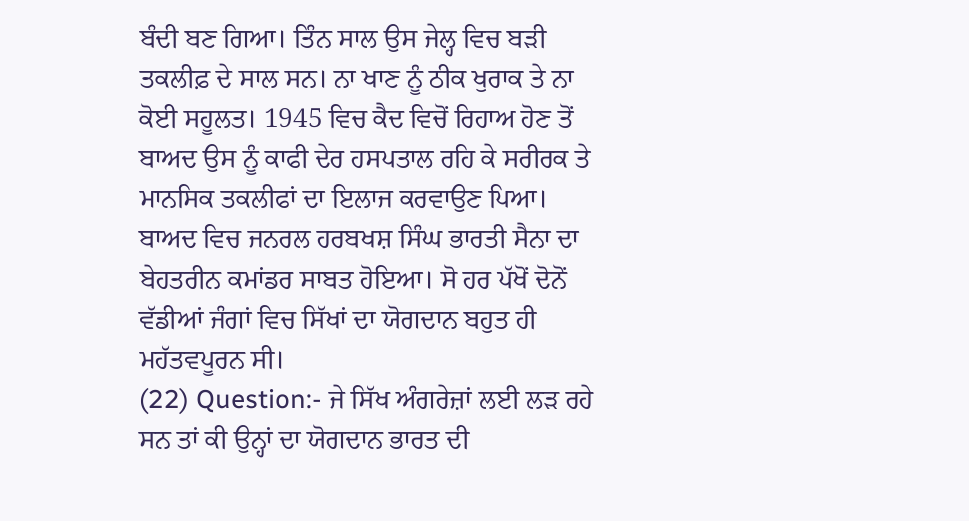ਬੰਦੀ ਬਣ ਗਿਆ। ਤਿੰਨ ਸਾਲ ਉਸ ਜੇਲ੍ਹ ਵਿਚ ਬੜੀ ਤਕਲੀਫ਼ ਦੇ ਸਾਲ ਸਨ। ਨਾ ਖਾਣ ਨੂੰ ਠੀਕ ਖੁਰਾਕ ਤੇ ਨਾ ਕੋਈ ਸਹੂਲਤ। 1945 ਵਿਚ ਕੈਦ ਵਿਚੋਂ ਰਿਹਾਅ ਹੋਣ ਤੋਂ ਬਾਅਦ ਉਸ ਨੂੰ ਕਾਫੀ ਦੇਰ ਹਸਪਤਾਲ ਰਹਿ ਕੇ ਸਰੀਰਕ ਤੇ ਮਾਨਸਿਕ ਤਕਲੀਫਾਂ ਦਾ ਇਲਾਜ ਕਰਵਾਉਣ ਪਿਆ। ਬਾਅਦ ਵਿਚ ਜਨਰਲ ਹਰਬਖਸ਼ ਸਿੰਘ ਭਾਰਤੀ ਸੈਨਾ ਦਾ ਬੇਹਤਰੀਨ ਕਮਾਂਡਰ ਸਾਬਤ ਹੋਇਆ। ਸੋ ਹਰ ਪੱਖੋਂ ਦੋਨੋਂ ਵੱਡੀਆਂ ਜੰਗਾਂ ਵਿਚ ਸਿੱਖਾਂ ਦਾ ਯੋਗਦਾਨ ਬਹੁਤ ਹੀ ਮਹੱਤਵਪੂਰਨ ਸੀ।
(22) Question:- ਜੇ ਸਿੱਖ ਅੰਗਰੇਜ਼ਾਂ ਲਈ ਲੜ ਰਹੇ ਸਨ ਤਾਂ ਕੀ ਉਨ੍ਹਾਂ ਦਾ ਯੋਗਦਾਨ ਭਾਰਤ ਦੀ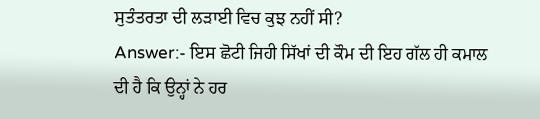ਸੁਤੰਤਰਤਾ ਦੀ ਲੜਾਈ ਵਿਚ ਕੁਝ ਨਹੀਂ ਸੀ?
Answer:- ਇਸ ਛੋਟੀ ਜਿਹੀ ਸਿੱਖਾਂ ਦੀ ਕੌਮ ਦੀ ਇਹ ਗੱਲ ਹੀ ਕਮਾਲ ਦੀ ਹੈ ਕਿ ਉਨ੍ਹਾਂ ਨੇ ਹਰ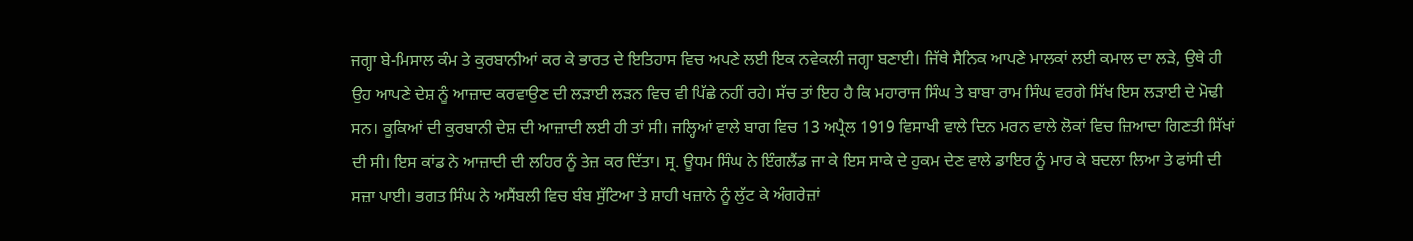ਜਗ੍ਹਾ ਬੇ-ਮਿਸਾਲ ਕੰਮ ਤੇ ਕੁਰਬਾਨੀਆਂ ਕਰ ਕੇ ਭਾਰਤ ਦੇ ਇਤਿਹਾਸ ਵਿਚ ਅਪਣੇ ਲਈ ਇਕ ਨਵੇਕਲੀ ਜਗ੍ਹਾ ਬਣਾਈ। ਜਿੱਥੇ ਸੈਨਿਕ ਆਪਣੇ ਮਾਲਕਾਂ ਲਈ ਕਮਾਲ ਦਾ ਲੜੇ, ਉਥੇ ਹੀ ਉਹ ਆਪਣੇ ਦੇਸ਼ ਨੂੰ ਆਜ਼ਾਦ ਕਰਵਾਉਣ ਦੀ ਲੜਾਈ ਲੜਨ ਵਿਚ ਵੀ ਪਿੱਛੇ ਨਹੀਂ ਰਹੇ। ਸੱਚ ਤਾਂ ਇਹ ਹੈ ਕਿ ਮਹਾਰਾਜ ਸਿੰਘ ਤੇ ਬਾਬਾ ਰਾਮ ਸਿੰਘ ਵਰਗੇ ਸਿੱਖ ਇਸ ਲੜਾਈ ਦੇ ਮੋਢੀ ਸਨ। ਕੂਕਿਆਂ ਦੀ ਕੁਰਬਾਨੀ ਦੇਸ਼ ਦੀ ਆਜ਼ਾਦੀ ਲਈ ਹੀ ਤਾਂ ਸੀ। ਜਲ੍ਹਿਆਂ ਵਾਲੇ ਬਾਗ ਵਿਚ 13 ਅਪ੍ਰੈਲ 1919 ਵਿਸਾਖੀ ਵਾਲੇ ਦਿਨ ਮਰਨ ਵਾਲੇ ਲੋਕਾਂ ਵਿਚ ਜ਼ਿਆਦਾ ਗਿਣਤੀ ਸਿੱਖਾਂ ਦੀ ਸੀ। ਇਸ ਕਾਂਡ ਨੇ ਆਜ਼ਾਦੀ ਦੀ ਲਹਿਰ ਨੂੰ ਤੇਜ਼ ਕਰ ਦਿੱਤਾ। ਸ੍ਰ. ਊਧਮ ਸਿੰਘ ਨੇ ਇੰਗਲੈਂਡ ਜਾ ਕੇ ਇਸ ਸਾਕੇ ਦੇ ਹੁਕਮ ਦੇਣ ਵਾਲੇ ਡਾਇਰ ਨੂੰ ਮਾਰ ਕੇ ਬਦਲਾ ਲਿਆ ਤੇ ਫਾਂਸੀ ਦੀ ਸਜ਼ਾ ਪਾਈ। ਭਗਤ ਸਿੰਘ ਨੇ ਅਸੈਂਬਲੀ ਵਿਚ ਬੰਬ ਸੁੱਟਿਆ ਤੇ ਸ਼ਾਹੀ ਖਜ਼ਾਨੇ ਨੂੰ ਲੁੱਟ ਕੇ ਅੰਗਰੇਜ਼ਾਂ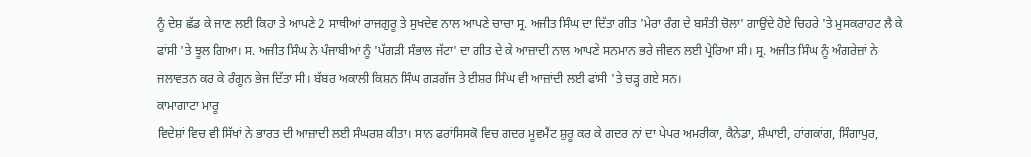ਨੂੰ ਦੇਸ਼ ਛੱਡ ਕੇ ਜਾਣ ਲਈ ਕਿਹਾ ਤੇ ਆਪਣੇ 2 ਸਾਥੀਆਂ ਰਾਜਗੁਰੂ ਤੇ ਸੁਖਦੇਵ ਨਾਲ ਆਪਣੇ ਚਾਚਾ ਸ੍ਰ. ਅਜੀਤ ਸਿੰਘ ਦਾ ਦਿੱਤਾ ਗੀਤ 'ਮੇਰਾ ਰੰਗ ਦੇ ਬਸੰਤੀ ਚੋਲਾ' ਗਾਉਂਦੇ ਹੋਏ ਚਿਹਰੇ 'ਤੇ ਮੁਸਕਰਾਹਟ ਲੈ ਕੇ ਫਾਂਸੀ 'ਤੇ ਝੂਲ ਗਿਆ। ਸ. ਅਜੀਤ ਸਿੰਘ ਨੇ ਪੰਜਾਬੀਆਂ ਨੂੰ 'ਪੱਗੜੀ ਸੰਭਾਲ ਜੱਟਾ' ਦਾ ਗੀਤ ਦੇ ਕੇ ਆਜ਼ਾਦੀ ਨਾਲ ਆਪਣੇ ਸਨਮਾਨ ਭਰੇ ਜੀਵਨ ਲਈ ਪ੍ਰੇਰਿਆ ਸੀ। ਸ੍ਰ. ਅਜੀਤ ਸਿੰਘ ਨੂੰ ਅੰਗਰੇਜ਼ਾਂ ਨੇ ਜਲਾਵਤਨ ਕਰ ਕੇ ਰੰਗੂਨ ਭੇਜ ਦਿੱਤਾ ਸੀ। ਬੱਬਰ ਅਕਾਲੀ ਕਿਸ਼ਨ ਸਿੰਘ ਗੜਗੱਜ ਤੇ ਈਸ਼ਰ ਸਿੰਘ ਵੀ ਆਜ਼ਾਂਦੀ ਲਈ ਫਾਂਸੀ 'ਤੇ ਚੜ੍ਹ ਗਏ ਸਨ।
ਕਾਮਾਗਾਟਾ ਮਾਰੂ
ਵਿਦੇਸ਼ਾਂ ਵਿਚ ਵੀ ਸਿੱਖਾਂ ਨੇ ਭਾਰਤ ਦੀ ਆਜ਼ਾਦੀ ਲਈ ਸੰਘਰਸ਼ ਕੀਤਾ। ਸਾਨ ਫਰਾਂਸਿਸਕੋ ਵਿਚ ਗਦਰ ਮੂਵਮੈਂਟ ਸ਼ੁਰੂ ਕਰ ਕੇ ਗਦਰ ਨਾਂ ਦਾ ਪੇਪਰ ਅਮਰੀਕਾ, ਕੈਨੇਡਾ, ਸ਼ੰਘਾਈ, ਹਾਂਗਕਾਂਗ, ਸਿੰਗਾਪੁਰ,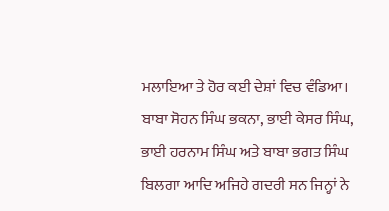ਮਲਾਇਆ ਤੇ ਹੋਰ ਕਈ ਦੇਸ਼ਾਂ ਵਿਚ ਵੰਡਿਆ। ਬਾਬਾ ਸੋਹਨ ਸਿੰਘ ਭਕਨਾ, ਭਾਈ ਕੇਸਰ ਸਿੰਘ, ਭਾਈ ਹਰਨਾਮ ਸਿੰਘ ਅਤੇ ਬਾਬਾ ਭਗਤ ਸਿੰਘ ਬਿਲਗਾ ਆਦਿ ਅਜਿਹੇ ਗਦਰੀ ਸਨ ਜਿਨ੍ਹਾਂ ਨੇ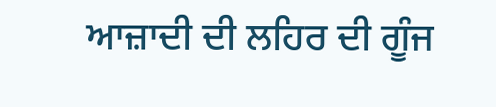ਆਜ਼ਾਦੀ ਦੀ ਲਹਿਰ ਦੀ ਗੂੰਜ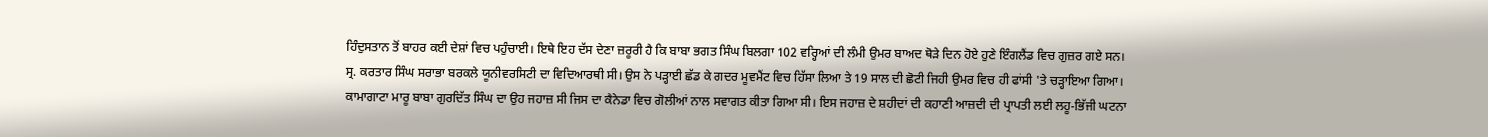ਹਿੰਦੁਸਤਾਨ ਤੋਂ ਬਾਹਰ ਕਈ ਦੇਸ਼ਾਂ ਵਿਚ ਪਹੁੰਚਾਈ। ਇਥੇ ਇਹ ਦੱਸ ਦੇਣਾ ਜ਼ਰੂਰੀ ਹੈ ਕਿ ਬਾਬਾ ਭਗਤ ਸਿੰਘ ਬਿਲਗਾ 102 ਵਰ੍ਹਿਆਂ ਦੀ ਲੰਮੀ ਉਮਰ ਬਾਅਦ ਥੋੜੇ ਦਿਨ ਹੋਏ ਹੁਣੇ ਇੰਗਲੈਂਡ ਵਿਚ ਗੁਜ਼ਰ ਗਏ ਸਨ। ਸ੍ਰ. ਕਰਤਾਰ ਸਿੰਘ ਸਰਾਭਾ ਬਰਕਲੇ ਯੂਨੀਵਰਸਿਟੀ ਦਾ ਵਿਦਿਆਰਥੀ ਸੀ। ਉਸ ਨੇ ਪੜ੍ਹਾਈ ਛੱਡ ਕੇ ਗਦਰ ਮੂਵਮੈਂਟ ਵਿਚ ਹਿੱਸਾ ਲਿਆ ਤੇ 19 ਸਾਲ ਦੀ ਛੋਟੀ ਜਿਹੀ ਉਮਰ ਵਿਚ ਹੀ ਫਾਂਸੀ 'ਤੇ ਚੜ੍ਹਾਇਆ ਗਿਆ।
ਕਾਮਾਗਾਟਾ ਮਾਰੂ ਬਾਬਾ ਗੁਰਦਿੱਤ ਸਿੰਘ ਦਾ ਉਹ ਜਹਾਜ਼ ਸੀ ਜਿਸ ਦਾ ਕੈਨੇਡਾ ਵਿਚ ਗੋਲੀਆਂ ਨਾਲ ਸਵਾਗਤ ਕੀਤਾ ਗਿਆ ਸੀ। ਇਸ ਜਹਾਜ਼ ਦੇ ਸ਼ਹੀਦਾਂ ਦੀ ਕਹਾਣੀ ਆਜ਼ਦੀ ਦੀ ਪ੍ਰਾਪਤੀ ਲਈ ਲਹੂ-ਭਿੱਜੀ ਘਟਨਾ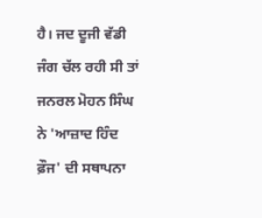ਹੈ। ਜਦ ਦੂਜੀ ਵੱਡੀ ਜੰਗ ਚੱਲ ਰਹੀ ਸੀ ਤਾਂ ਜਨਰਲ ਮੋਹਨ ਸਿੰਘ ਨੇ 'ਆਜ਼ਾਦ ਹਿੰਦ ਫ਼ੌਜ' ਦੀ ਸਥਾਪਨਾ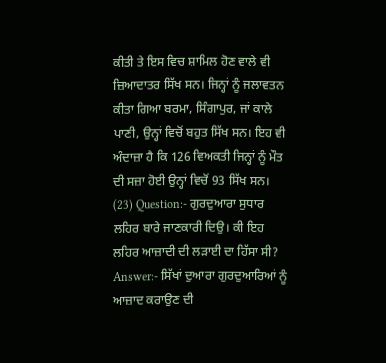ਕੀਤੀ ਤੇ ਇਸ ਵਿਚ ਸ਼ਾਮਿਲ ਹੋਣ ਵਾਲੇ ਵੀ ਜ਼ਿਆਦਾਤਰ ਸਿੱਖ ਸਨ। ਜਿਨ੍ਹਾਂ ਨੂੰ ਜਲਾਵਤਨ ਕੀਤਾ ਗਿਆ ਬਰਮਾ, ਸਿੰਗਾਪੁਰ, ਜਾਂ ਕਾਲੇ ਪਾਣੀ, ਉਨ੍ਹਾਂ ਵਿਚੋਂ ਬਹੁਤ ਸਿੱਖ ਸਨ। ਇਹ ਵੀ ਅੰਦਾਜ਼ਾ ਹੈ ਕਿ 126 ਵਿਅਕਤੀ ਜਿਨ੍ਹਾਂ ਨੂੰ ਮੌਤ ਦੀ ਸਜ਼ਾ ਹੋਈ ਉਨ੍ਹਾਂ ਵਿਚੋਂ 93 ਸਿੱਖ ਸਨ।
(23) Question:- ਗੁਰਦੁਆਰਾ ਸੁਧਾਰ ਲਹਿਰ ਬਾਰੇ ਜਾਣਕਾਰੀ ਦਿਉ। ਕੀ ਇਹ ਲਹਿਰ ਆਜ਼ਾਦੀ ਦੀ ਲੜਾਈ ਦਾ ਹਿੱਸਾ ਸੀ?
Answer:- ਸਿੱਖਾਂ ਦੁਆਰਾ ਗੁਰਦੁਆਰਿਆਂ ਨੂੰ ਆਜ਼ਾਦ ਕਰਾਉਣ ਦੀ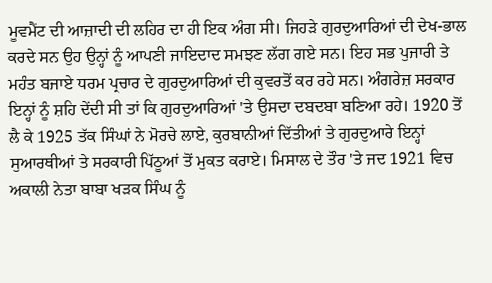ਮੂਵਮੈਂਟ ਦੀ ਆਜ਼ਾਦੀ ਦੀ ਲਹਿਰ ਦਾ ਹੀ ਇਕ ਅੰਗ ਸੀ। ਜਿਹੜੇ ਗੁਰਦੁਆਰਿਆਂ ਦੀ ਦੇਖ-ਭਾਲ ਕਰਦੇ ਸਨ ਉਹ ਉਨ੍ਹਾਂ ਨੂੰ ਆਪਣੀ ਜਾਇਦਾਦ ਸਮਝਣ ਲੱਗ ਗਏ ਸਨ। ਇਹ ਸਭ ਪੁਜਾਰੀ ਤੇ ਮਹੰਤ ਬਜਾਏ ਧਰਮ ਪ੍ਰਚਾਰ ਦੇ ਗੁਰਦੁਆਰਿਆਂ ਦੀ ਕੁਵਰਤੋਂ ਕਰ ਰਹੇ ਸਨ। ਅੰਗਰੇਜ਼ ਸਰਕਾਰ ਇਨ੍ਹਾਂ ਨੂੰ ਸ਼ਹਿ ਦੇਂਦੀ ਸੀ ਤਾਂ ਕਿ ਗੁਰਦੁਆਰਿਆਂ 'ਤੇ ਉਸਦਾ ਦਬਦਬਾ ਬਣਿਆ ਰਹੇ। 1920 ਤੋਂ ਲੈ ਕੇ 1925 ਤੱਕ ਸਿੰਘਾਂ ਨੇ ਮੋਰਚੇ ਲਾਏ, ਕੁਰਬਾਨੀਆਂ ਦਿੱਤੀਆਂ ਤੇ ਗੁਰਦੁਆਰੇ ਇਨ੍ਹਾਂ ਸੁਆਰਥੀਆਂ ਤੇ ਸਰਕਾਰੀ ਪਿੱਠੂਆਂ ਤੋਂ ਮੁਕਤ ਕਰਾਏ। ਮਿਸਾਲ ਦੇ ਤੌਰ 'ਤੇ ਜਦ 1921 ਵਿਚ ਅਕਾਲੀ ਨੇਤਾ ਬਾਬਾ ਖੜਕ ਸਿੰਘ ਨੂੰ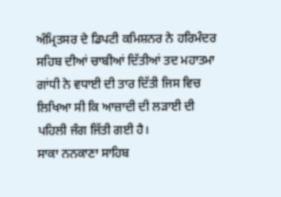ਅੰਮ੍ਰਿਤਸਰ ਦੇ ਡਿਪਟੀ ਕਮਿਸ਼ਨਰ ਨੇ ਹਰਿਮੰਦਰ ਸਹਿਬ ਦੀਆਂ ਚਾਬੀਆਂ ਦਿੱਤੀਆਂ ਤਦ ਮਹਾਤਮਾ ਗਾਂਧੀ ਨੇ ਵਧਾਈ ਦੀ ਤਾਰ ਦਿੱਤੀ ਜਿਸ ਵਿਚ ਲਿਖਿਆ ਸੀ ਕਿ ਆਜ਼ਾਦੀ ਦੀ ਲੜਾਈ ਦੀ ਪਹਿਲੀ ਜੰਗ ਜਿੱਤੀ ਗਈ ਹੈ।
ਸਾਕਾ ਨਨਕਾਣਾ ਸਾਹਿਬ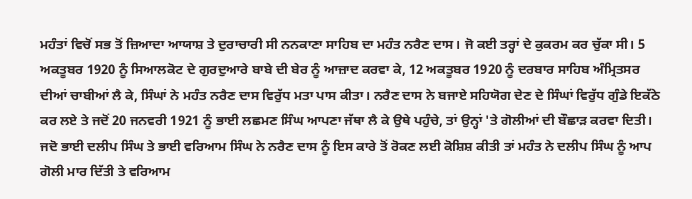ਮਹੰਤਾਂ ਵਿਚੋਂ ਸਭ ਤੋਂ ਜ਼ਿਆਦਾ ਆਯਾਸ਼ ਤੇ ਦੁਰਾਚਾਰੀ ਸੀ ਨਨਕਾਣਾ ਸਾਹਿਬ ਦਾ ਮਹੰਤ ਨਰੈਣ ਦਾਸ। ਜੋ ਕਈ ਤਰ੍ਹਾਂ ਦੇ ਕੁਕਰਮ ਕਰ ਚੁੱਕਾ ਸੀ। 5 ਅਕਤੂਬਰ 1920 ਨੂੰ ਸਿਆਲਕੋਟ ਦੇ ਗੁਰਦੁਆਰੇ ਬਾਬੇ ਦੀ ਬੇਰ ਨੂੰ ਆਜ਼ਾਦ ਕਰਵਾ ਕੇ, 12 ਅਕਤੂਬਰ 1920 ਨੂੰ ਦਰਬਾਰ ਸਾਹਿਬ ਅੰਮ੍ਰਿਤਸਰ ਦੀਆਂ ਚਾਬੀਆਂ ਲੈ ਕੇ, ਸਿੰਘਾਂ ਨੇ ਮਹੰਤ ਨਰੈਣ ਦਾਸ ਵਿਰੁੱਧ ਮਤਾ ਪਾਸ ਕੀਤਾ। ਨਰੈਣ ਦਾਸ ਨੇ ਬਜਾਏ ਸਹਿਯੋਗ ਦੇਣ ਦੇ ਸਿੰਘਾਂ ਵਿਰੁੱਧ ਗੁੰਡੇ ਇਕੱਠੇ ਕਰ ਲਏ ਤੇ ਜਦੋਂ 20 ਜਨਵਰੀ 1921 ਨੂੰ ਭਾਈ ਲਛਮਣ ਸਿੰਘ ਆਪਣਾ ਜੱਥਾ ਲੈ ਕੇ ਉਥੇ ਪਹੁੰਚੇ, ਤਾਂ ਉਨ੍ਹਾਂ 'ਤੇ ਗੋਲੀਆਂ ਦੀ ਬੌਛਾੜ ਕਰਵਾ ਦਿਤੀ। ਜਦੋ ਭਾਈ ਦਲੀਪ ਸਿੰਘ ਤੇ ਭਾਈ ਵਰਿਆਮ ਸਿੰਘ ਨੇ ਨਰੈਣ ਦਾਸ ਨੂੰ ਇਸ ਕਾਰੇ ਤੋਂ ਰੋਕਣ ਲਈ ਕੋਸ਼ਿਸ਼ ਕੀਤੀ ਤਾਂ ਮਹੰਤ ਨੇ ਦਲੀਪ ਸਿੰਘ ਨੂੰ ਆਪ ਗੋਲੀ ਮਾਰ ਦਿੱਤੀ ਤੇ ਵਰਿਆਮ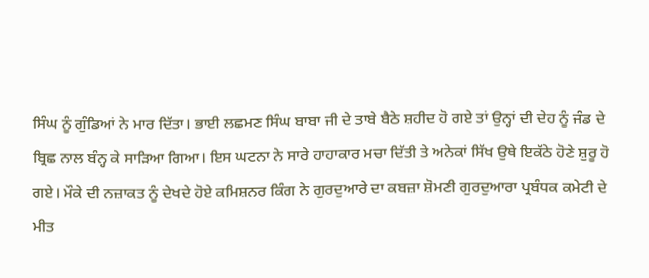ਸਿੰਘ ਨੂੰ ਗੁੰਡਿਆਂ ਨੇ ਮਾਰ ਦਿੱਤਾ। ਭਾਈ ਲਛਮਣ ਸਿੰਘ ਬਾਬਾ ਜੀ ਦੇ ਤਾਬੇ ਬੈਠੇ ਸ਼ਹੀਦ ਹੋ ਗਏ ਤਾਂ ਉਨ੍ਹਾਂ ਦੀ ਦੇਹ ਨੂੰ ਜੰਡ ਦੇ ਬ੍ਰਿਛ ਨਾਲ ਬੰਨ੍ਹ ਕੇ ਸਾੜਿਆ ਗਿਆ। ਇਸ ਘਟਨਾ ਨੇ ਸਾਰੇ ਹਾਹਾਕਾਰ ਮਚਾ ਦਿੱਤੀ ਤੇ ਅਨੇਕਾਂ ਸਿੱਖ ਉਥੇ ਇਕੱਠੇ ਹੋਣੇ ਸ਼ੁਰੂ ਹੋ ਗਏ। ਮੌਕੇ ਦੀ ਨਜ਼ਾਕਤ ਨੂੰ ਦੇਖਦੇ ਹੋਏ ਕਮਿਸ਼ਨਰ ਕਿੰਗ ਨੇ ਗੁਰਦੁਆਰੇ ਦਾ ਕਬਜ਼ਾ ਸ਼ੋਮਣੀ ਗੁਰਦੁਆਰਾ ਪ੍ਰਬੰਧਕ ਕਮੇਟੀ ਦੇ ਮੀਤ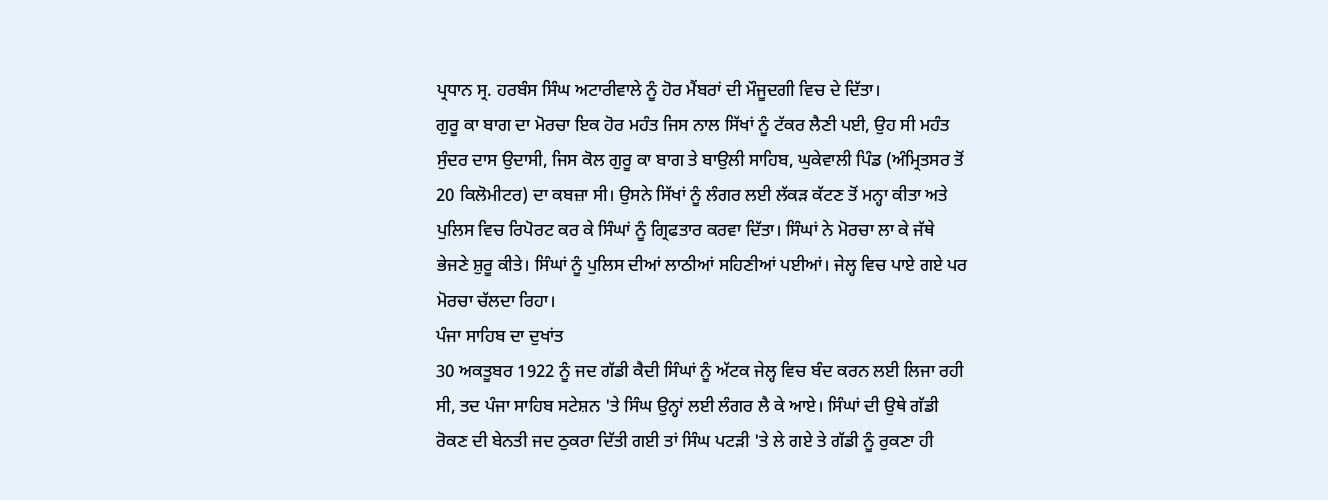ਪ੍ਰਧਾਨ ਸ੍ਰ. ਹਰਬੰਸ ਸਿੰਘ ਅਟਾਰੀਵਾਲੇ ਨੂੰ ਹੋਰ ਮੈਂਬਰਾਂ ਦੀ ਮੌਜੂਦਗੀ ਵਿਚ ਦੇ ਦਿੱਤਾ।
ਗੁਰੂ ਕਾ ਬਾਗ ਦਾ ਮੋਰਚਾ ਇਕ ਹੋਰ ਮਹੰਤ ਜਿਸ ਨਾਲ ਸਿੱਖਾਂ ਨੂੰ ਟੱਕਰ ਲੈਣੀ ਪਈ, ਉਹ ਸੀ ਮਹੰਤ ਸੁੰਦਰ ਦਾਸ ਉਦਾਸੀ, ਜਿਸ ਕੋਲ ਗੁਰੂ ਕਾ ਬਾਗ ਤੇ ਬਾਉਲੀ ਸਾਹਿਬ, ਘੁਕੇਵਾਲੀ ਪਿੰਡ (ਅੰਮ੍ਰਿਤਸਰ ਤੋਂ 20 ਕਿਲੋਮੀਟਰ) ਦਾ ਕਬਜ਼ਾ ਸੀ। ਉਸਨੇ ਸਿੱਖਾਂ ਨੂੰ ਲੰਗਰ ਲਈ ਲੱਕੜ ਕੱਟਣ ਤੋਂ ਮਨ੍ਹਾ ਕੀਤਾ ਅਤੇ ਪੁਲਿਸ ਵਿਚ ਰਿਪੋਰਟ ਕਰ ਕੇ ਸਿੰਘਾਂ ਨੂੰ ਗ੍ਰਿਫਤਾਰ ਕਰਵਾ ਦਿੱਤਾ। ਸਿੰਘਾਂ ਨੇ ਮੋਰਚਾ ਲਾ ਕੇ ਜੱਥੇ ਭੇਜਣੇ ਸ਼ੁਰੂ ਕੀਤੇ। ਸਿੰਘਾਂ ਨੂੰ ਪੁਲਿਸ ਦੀਆਂ ਲਾਠੀਆਂ ਸਹਿਣੀਆਂ ਪਈਆਂ। ਜੇਲ੍ਹ ਵਿਚ ਪਾਏ ਗਏ ਪਰ ਮੋਰਚਾ ਚੱਲਦਾ ਰਿਹਾ।
ਪੰਜਾ ਸਾਹਿਬ ਦਾ ਦੁਖਾਂਤ
30 ਅਕਤੂਬਰ 1922 ਨੂੰ ਜਦ ਗੱਡੀ ਕੈਦੀ ਸਿੰਘਾਂ ਨੂੰ ਅੱਟਕ ਜੇਲ੍ਹ ਵਿਚ ਬੰਦ ਕਰਨ ਲਈ ਲਿਜਾ ਰਹੀ ਸੀ, ਤਦ ਪੰਜਾ ਸਾਹਿਬ ਸਟੇਸ਼ਨ 'ਤੇ ਸਿੰਘ ਉਨ੍ਹਾਂ ਲਈ ਲੰਗਰ ਲੈ ਕੇ ਆਏ। ਸਿੰਘਾਂ ਦੀ ਉਥੇ ਗੱਡੀ ਰੋਕਣ ਦੀ ਬੇਨਤੀ ਜਦ ਠੁਕਰਾ ਦਿੱਤੀ ਗਈ ਤਾਂ ਸਿੰਘ ਪਟੜੀ 'ਤੇ ਲੇ ਗਏ ਤੇ ਗੱਡੀ ਨੂੰ ਰੁਕਣਾ ਹੀ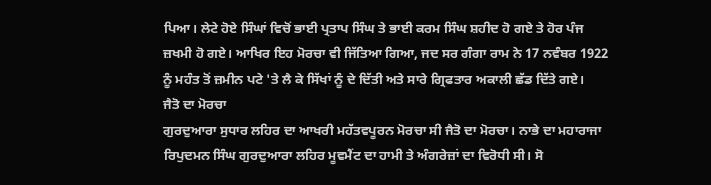ਪਿਆ। ਲੇਟੇ ਹੋਏ ਸਿੰਘਾਂ ਵਿਚੋਂ ਭਾਈ ਪ੍ਰਤਾਪ ਸਿੰਘ ਤੇ ਭਾਈ ਕਰਮ ਸਿੰਘ ਸ਼ਹੀਦ ਹੋ ਗਏ ਤੇ ਹੋਰ ਪੰਜ ਜ਼ਖਮੀ ਹੋ ਗਏ। ਆਖਿਰ ਇਹ ਮੋਰਚਾ ਵੀ ਜਿੱਤਿਆ ਗਿਆ, ਜਦ ਸਰ ਗੰਗਾ ਰਾਮ ਨੇ 17 ਨਵੰਬਰ 1922 ਨੂੰ ਮਹੰਤ ਤੋਂ ਜ਼ਮੀਨ ਪਟੇ 'ਤੇ ਲੈ ਕੇ ਸਿੱਖਾਂ ਨੂੰ ਦੇ ਦਿੱਤੀ ਅਤੇ ਸਾਰੇ ਗ੍ਰਿਫਤਾਰ ਅਕਾਲੀ ਛੱਡ ਦਿੱਤੇ ਗਏ।
ਜੈਤੋ ਦਾ ਮੋਰਚਾ
ਗੁਰਦੁਆਰਾ ਸੁਧਾਰ ਲਹਿਰ ਦਾ ਆਖਰੀ ਮਹੱਤਵਪੂਰਨ ਮੋਰਚਾ ਸੀ ਜੈਤੋ ਦਾ ਮੋਰਚਾ। ਨਾਭੇ ਦਾ ਮਹਾਰਾਜਾ ਰਿਪੁਦਮਨ ਸਿੰਘ ਗੁਰਦੁਆਰਾ ਲਹਿਰ ਮੂਵਮੈਂਟ ਦਾ ਹਾਮੀ ਤੇ ਅੰਗਰੇਜ਼ਾਂ ਦਾ ਵਿਰੋਧੀ ਸੀ। ਸੋ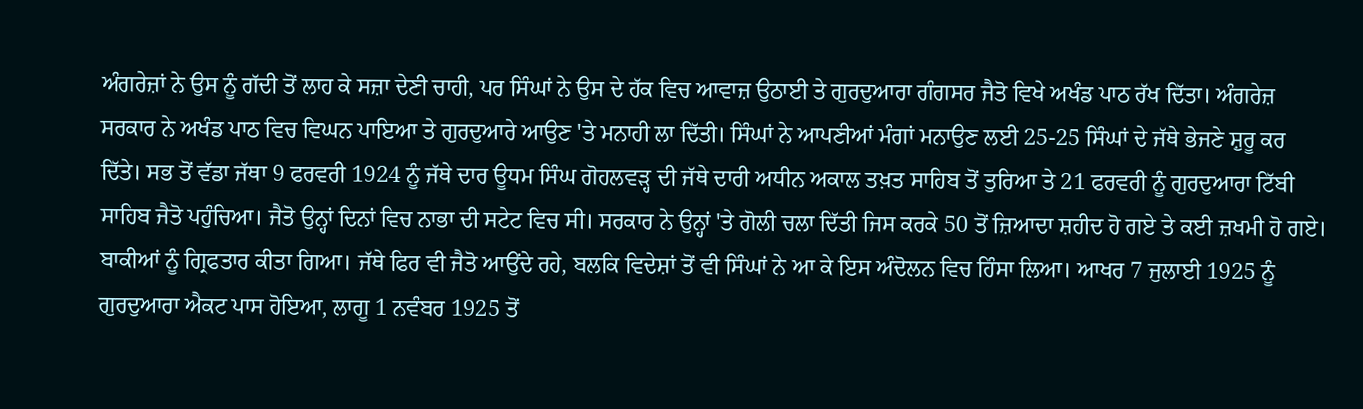ਅੰਗਰੇਜ਼ਾਂ ਨੇ ਉਸ ਨੂੰ ਗੱਦੀ ਤੋਂ ਲਾਹ ਕੇ ਸਜ਼ਾ ਦੇਣੀ ਚਾਹੀ, ਪਰ ਸਿੰਘਾਂ ਨੇ ਉਸ ਦੇ ਹੱਕ ਵਿਚ ਆਵਾਜ਼ ਉਠਾਈ ਤੇ ਗੁਰਦੁਆਰਾ ਗੰਗਸਰ ਜੈਤੋ ਵਿਖੇ ਅਖੰਡ ਪਾਠ ਰੱਖ ਦਿੱਤਾ। ਅੰਗਰੇਜ਼ ਸਰਕਾਰ ਨੇ ਅਖੰਡ ਪਾਠ ਵਿਚ ਵਿਘਨ ਪਾਇਆ ਤੇ ਗੁਰਦੁਆਰੇ ਆਉਣ 'ਤੇ ਮਨਾਹੀ ਲਾ ਦਿੱਤੀ। ਸਿੰਘਾਂ ਨੇ ਆਪਣੀਆਂ ਮੰਗਾਂ ਮਨਾਉਣ ਲਈ 25-25 ਸਿੰਘਾਂ ਦੇ ਜੱਥੇ ਭੇਜਣੇ ਸ਼ੁਰੂ ਕਰ ਦਿੱਤੇ। ਸਭ ਤੋਂ ਵੱਡਾ ਜੱਥਾ 9 ਫਰਵਰੀ 1924 ਨੂੰ ਜੱਥੇ ਦਾਰ ਊਧਮ ਸਿੰਘ ਗੋਹਲਵੜ੍ਹ ਦੀ ਜੱਥੇ ਦਾਰੀ ਅਧੀਨ ਅਕਾਲ ਤਖ਼ਤ ਸਾਹਿਬ ਤੋਂ ਤੁਰਿਆ ਤੇ 21 ਫਰਵਰੀ ਨੂੰ ਗੁਰਦੁਆਰਾ ਟਿੱਬੀ ਸਾਹਿਬ ਜੈਤੋ ਪਹੁੰਚਿਆ। ਜੈਤੋ ਉਨ੍ਹਾਂ ਦਿਨਾਂ ਵਿਚ ਨਾਭਾ ਦੀ ਸਟੇਟ ਵਿਚ ਸੀ। ਸਰਕਾਰ ਨੇ ਉਨ੍ਹਾਂ 'ਤੇ ਗੋਲੀ ਚਲਾ ਦਿੱਤੀ ਜਿਸ ਕਰਕੇ 50 ਤੋਂ ਜ਼ਿਆਦਾ ਸ਼ਹੀਦ ਹੋ ਗਏ ਤੇ ਕਈ ਜ਼ਖਮੀ ਹੋ ਗਏ। ਬਾਕੀਆਂ ਨੂੰ ਗ੍ਰਿਫਤਾਰ ਕੀਤਾ ਗਿਆ। ਜੱਥੇ ਫਿਰ ਵੀ ਜੈਤੋ ਆਉਂਦੇ ਰਹੇ, ਬਲਕਿ ਵਿਦੇਸ਼ਾਂ ਤੋਂ ਵੀ ਸਿੰਘਾਂ ਨੇ ਆ ਕੇ ਇਸ ਅੰਦੋਲਨ ਵਿਚ ਹਿੰਸਾ ਲਿਆ। ਆਖਰ 7 ਜੁਲਾਈ 1925 ਨੂੰ ਗੁਰਦੁਆਰਾ ਐਕਟ ਪਾਸ ਹੋਇਆ, ਲਾਗੂ 1 ਨਵੰਬਰ 1925 ਤੋਂ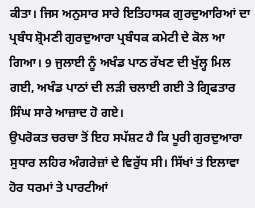ਕੀਤਾ। ਜਿਸ ਅਨੁਸਾਰ ਸਾਰੇ ਇਤਿਹਾਸਕ ਗੁਰਦੁਆਰਿਆਂ ਦਾ ਪ੍ਰਬੰਧ ਸ਼੍ਰੋਮਣੀ ਗੁਰਦੁਆਰਾ ਪ੍ਰਬੰਧਕ ਕਮੇਟੀ ਦੇ ਕੋਲ ਆ ਗਿਆ। 9 ਜੁਲਾਈ ਨੂੰ ਅਖੰਡ ਪਾਠ ਰੱਖਣ ਦੀ ਖੁੱਲ੍ਹ ਮਿਲ ਗਈ, ਅਖੰਡ ਪਾਠਾਂ ਦੀ ਲੜੀ ਚਲਾਈ ਗਈ ਤੇ ਗ੍ਰਿਫਤਾਰ ਸਿੰਘ ਸਾਰੇ ਆਜ਼ਾਦ ਹੋ ਗਏ।
ਉਪਰੋਕਤ ਚਰਚਾ ਤੋਂ ਇਹ ਸਪੱਸ਼ਟ ਹੈ ਕਿ ਪੂਰੀ ਗੁਰਦੁਆਰਾ ਸੁਧਾਰ ਲਹਿਰ ਅੰਗਰੇਜ਼ਾਂ ਦੇ ਵਿਰੁੱਧ ਸੀ। ਸਿੱਖਾਂ ਤਂ ਇਲਾਵਾ ਹੋਰ ਧਰਮਾਂ ਤੇ ਪਾਰਟੀਆਂ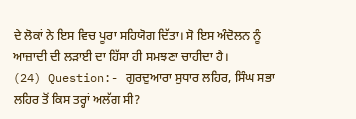ਦੇ ਲੋਕਾਂ ਨੇ ਇਸ ਵਿਚ ਪੂਰਾ ਸਹਿਯੋਗ ਦਿੱਤਾ। ਸੋ ਇਸ ਅੰਦੋਲਨ ਨੂੰ ਆਜ਼ਾਦੀ ਦੀ ਲੜਾਈ ਦਾ ਹਿੱਸਾ ਹੀ ਸਮਝਣਾ ਚਾਹੀਦਾ ਹੈ।
(24) Question:- ਗੁਰਦੁਆਰਾ ਸੁਧਾਰ ਲਹਿਰ, ਸਿੰਘ ਸਭਾ ਲਹਿਰ ਤੋਂ ਕਿਸ ਤਰ੍ਹਾਂ ਅਲੱਗ ਸੀ?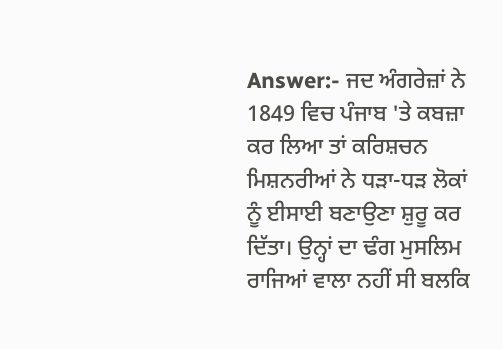Answer:- ਜਦ ਅੰਗਰੇਜ਼ਾਂ ਨੇ 1849 ਵਿਚ ਪੰਜਾਬ 'ਤੇ ਕਬਜ਼ਾ ਕਰ ਲਿਆ ਤਾਂ ਕਰਿਸ਼ਚਨ ਮਿਸ਼ਨਰੀਆਂ ਨੇ ਧੜਾ-ਧੜ ਲੋਕਾਂ ਨੂੰ ਈਸਾਈ ਬਣਾਉਣਾ ਸ਼ੁਰੂ ਕਰ ਦਿੱਤਾ। ਉਨ੍ਹਾਂ ਦਾ ਢੰਗ ਮੁਸਲਿਮ ਰਾਜਿਆਂ ਵਾਲਾ ਨਹੀਂ ਸੀ ਬਲਕਿ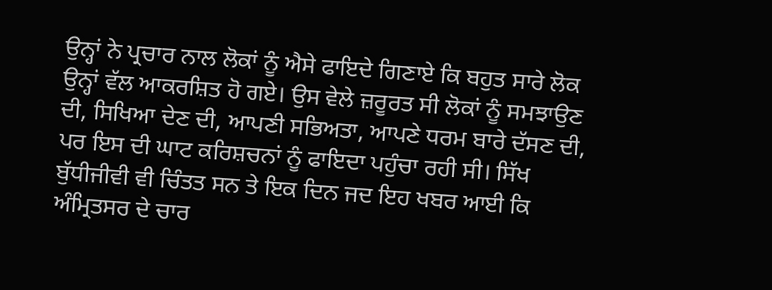ਉਨ੍ਹਾਂ ਨੇ ਪ੍ਰਚਾਰ ਨਾਲ ਲੋਕਾਂ ਨੂੰ ਐਸੇ ਫਾਇਦੇ ਗਿਣਾਏ ਕਿ ਬਹੁਤ ਸਾਰੇ ਲੋਕ ਉਨ੍ਹਾਂ ਵੱਲ ਆਕਰਸ਼ਿਤ ਹੋ ਗਏ। ਉਸ ਵੇਲੇ ਜ਼ਰੂਰਤ ਸੀ ਲੋਕਾਂ ਨੂੰ ਸਮਝਾਉਣ ਦੀ, ਸਿਖਿਆ ਦੇਣ ਦੀ, ਆਪਣੀ ਸਭਿਅਤਾ, ਆਪਣੇ ਧਰਮ ਬਾਰੇ ਦੱਸਣ ਦੀ, ਪਰ ਇਸ ਦੀ ਘਾਟ ਕਰਿਸ਼ਚਨਾਂ ਨੂੰ ਫਾਇਦਾ ਪਹੁੰਚਾ ਰਹੀ ਸੀ। ਸਿੱਖ ਬੁੱਧੀਜੀਵੀ ਵੀ ਚਿੰਤਤ ਸਨ ਤੇ ਇਕ ਦਿਨ ਜਦ ਇਹ ਖਬਰ ਆਈ ਕਿ ਅੰਮ੍ਰਿਤਸਰ ਦੇ ਚਾਰ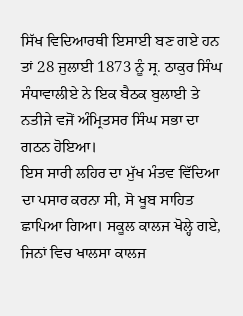ਸਿੱਖ ਵਿਦਿਆਰਥੀ ਇਸਾਈ ਬਣ ਗਏ ਹਨ ਤਾਂ 28 ਜੁਲਾਈ 1873 ਨੂੰ ਸ੍ਰ. ਠਾਕੁਰ ਸਿੰਘ ਸੰਧਾਵਾਲੀਏ ਨੇ ਇਕ ਬੈਠਕ ਬੁਲਾਈ ਤੇ ਨਤੀਜੇ ਵਜੋਂ ਅੰਮ੍ਰਿਤਸਰ ਸਿੰਘ ਸਭਾ ਦਾ ਗਠਨ ਹੋਇਆ।
ਇਸ ਸਾਰੀ ਲਹਿਰ ਦਾ ਮੁੱਖ ਮੰਤਵ ਵਿੱਦਿਆ ਦਾ ਪਸਾਰ ਕਰਨਾ ਸੀ, ਸੋ ਖੂਬ ਸਾਹਿਤ ਛਾਪਿਆ ਗਿਆ। ਸਕੂਲ ਕਾਲਜ ਖੋਲ੍ਹੇ ਗਏ, ਜਿਨਾਂ ਵਿਚ ਖਾਲਸਾ ਕਾਲਜ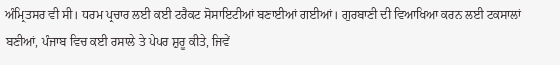ਅੰਮ੍ਰਿਤਸਰ ਵੀ ਸੀ। ਧਰਮ ਪ੍ਰਚਾਰ ਲਈ ਕਈ ਟਰੈਕਟ ਸੋਸਾਇਟੀਆਂ ਬਣਾਈਆਂ ਗਈਆਂ। ਗੁਰਬਾਣੀ ਦੀ ਵਿਆਖਿਆ ਕਰਨ ਲਈ ਟਕਸਾਲਾਂ ਬਣੀਆਂ, ਪੰਜਾਬ ਵਿਚ ਕਈ ਰਸਾਲੇ ਤੇ ਪੇਪਰ ਸ਼ੁਰੂ ਕੀਤੇ, ਜਿਵੇਂ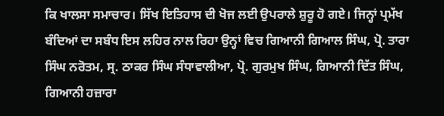ਕਿ ਖਾਲਸਾ ਸਮਾਚਾਰ। ਸਿੱਖ ਇਤਿਹਾਸ ਦੀ ਖੋਜ ਲਈ ਉਪਰਾਲੇ ਸ਼ੁਰੂ ਹੋ ਗਏ। ਜਿਨ੍ਹਾਂ ਪ੍ਰਮੱਖ ਬੰਦਿਆਂ ਦਾ ਸਬੰਧ ਇਸ ਲਹਿਰ ਨਾਲ ਰਿਹਾ ਉਨ੍ਹਾਂ ਵਿਚ ਗਿਆਨੀ ਗਿਆਲ ਸਿੰਘ, ਪ੍ਰੋ. ਤਾਰਾ ਸਿੰਘ ਨਰੋਤਮ, ਸ੍ਰ. ਠਾਕਰ ਸਿੰਘ ਸੰਧਾਵਾਲੀਆ, ਪ੍ਰੋ. ਗੁਰਮੁਖ ਸਿੰਘ, ਗਿਆਨੀ ਦਿੱਤ ਸਿੰਘ, ਗਿਆਨੀ ਹਜ਼ਾਰਾ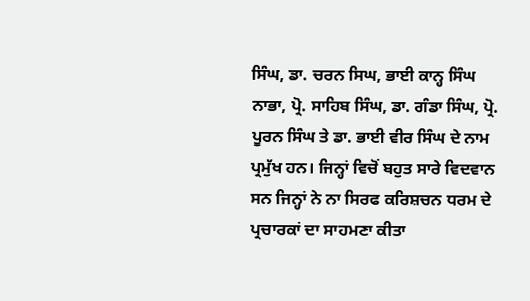ਸਿੰਘ, ਡਾ. ਚਰਨ ਸਿਘ, ਭਾਈ ਕਾਨ੍ਹ ਸਿੰਘ ਨਾਭਾ, ਪ੍ਰੋ. ਸਾਹਿਬ ਸਿੰਘ, ਡਾ. ਗੰਡਾ ਸਿੰਘ, ਪ੍ਰੋ. ਪੂਰਨ ਸਿੰਘ ਤੇ ਡਾ. ਭਾਈ ਵੀਰ ਸਿੰਘ ਦੇ ਨਾਮ ਪ੍ਰਮੁੱਖ ਹਨ। ਜਿਨ੍ਹਾਂ ਵਿਚੋਂ ਬਹੁਤ ਸਾਰੇ ਵਿਦਵਾਨ ਸਨ ਜਿਨ੍ਹਾਂ ਨੇ ਨਾ ਸਿਰਫ ਕਰਿਸ਼ਚਨ ਧਰਮ ਦੇ ਪ੍ਰਚਾਰਕਾਂ ਦਾ ਸਾਹਮਣਾ ਕੀਤਾ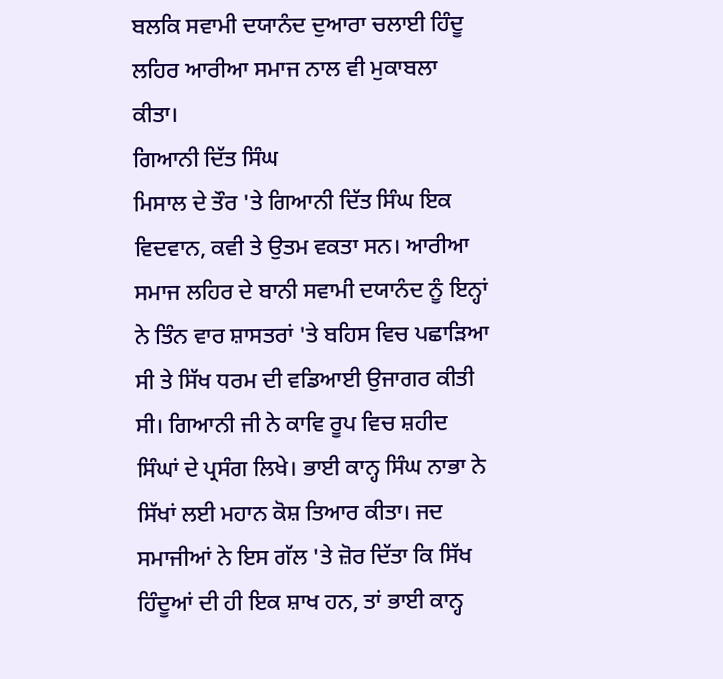ਬਲਕਿ ਸਵਾਮੀ ਦਯਾਨੰਦ ਦੁਆਰਾ ਚਲਾਈ ਹਿੰਦੂ ਲਹਿਰ ਆਰੀਆ ਸਮਾਜ ਨਾਲ ਵੀ ਮੁਕਾਬਲਾ ਕੀਤਾ।
ਗਿਆਨੀ ਦਿੱਤ ਸਿੰਘ
ਮਿਸਾਲ ਦੇ ਤੌਰ 'ਤੇ ਗਿਆਨੀ ਦਿੱਤ ਸਿੰਘ ਇਕ ਵਿਦਵਾਨ, ਕਵੀ ਤੇ ਉਤਮ ਵਕਤਾ ਸਨ। ਆਰੀਆ ਸਮਾਜ ਲਹਿਰ ਦੇ ਬਾਨੀ ਸਵਾਮੀ ਦਯਾਨੰਦ ਨੂੰ ਇਨ੍ਹਾਂ ਨੇ ਤਿੰਨ ਵਾਰ ਸ਼ਾਸਤਰਾਂ 'ਤੇ ਬਹਿਸ ਵਿਚ ਪਛਾੜਿਆ ਸੀ ਤੇ ਸਿੱਖ ਧਰਮ ਦੀ ਵਡਿਆਈ ਉਜਾਗਰ ਕੀਤੀ ਸੀ। ਗਿਆਨੀ ਜੀ ਨੇ ਕਾਵਿ ਰੂਪ ਵਿਚ ਸ਼ਹੀਦ ਸਿੰਘਾਂ ਦੇ ਪ੍ਰਸੰਗ ਲਿਖੇ। ਭਾਈ ਕਾਨ੍ਹ ਸਿੰਘ ਨਾਭਾ ਨੇ ਸਿੱਖਾਂ ਲਈ ਮਹਾਨ ਕੋਸ਼ ਤਿਆਰ ਕੀਤਾ। ਜਦ ਸਮਾਜੀਆਂ ਨੇ ਇਸ ਗੱਲ 'ਤੇ ਜ਼ੋਰ ਦਿੱਤਾ ਕਿ ਸਿੱਖ ਹਿੰਦੂਆਂ ਦੀ ਹੀ ਇਕ ਸ਼ਾਖ ਹਨ, ਤਾਂ ਭਾਈ ਕਾਨ੍ਹ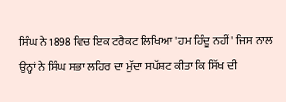ਸਿੰਘ ਨੇ 1898 ਵਿਚ ਇਕ ਟਰੈਕਟ ਲਿਖਿਆ 'ਹਮ ਹਿੰਦੂ ਨਹੀਂ' ਜਿਸ ਨਾਲ ਉਨ੍ਹਾਂ ਨੇ ਸਿੰਘ ਸਭਾ ਲਹਿਰ ਦਾ ਮੁੱਦਾ ਸਪੱਸ਼ਟ ਕੀਤਾ ਕਿ ਸਿੱਖ ਦੀ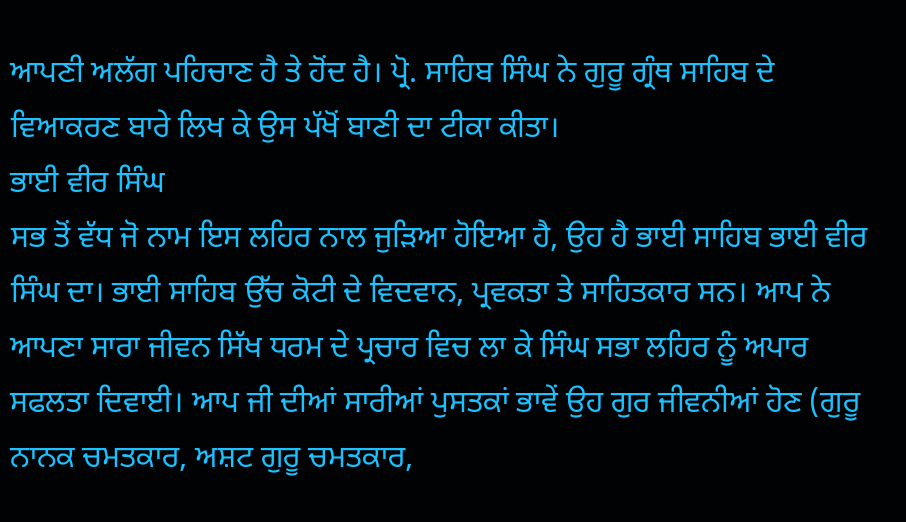ਆਪਣੀ ਅਲੱਗ ਪਹਿਚਾਣ ਹੈ ਤੇ ਹੋਂਦ ਹੈ। ਪ੍ਰੋ. ਸਾਹਿਬ ਸਿੰਘ ਨੇ ਗੁਰੂ ਗ੍ਰੰਥ ਸਾਹਿਬ ਦੇ ਵਿਆਕਰਣ ਬਾਰੇ ਲਿਖ ਕੇ ਉਸ ਪੱਖੋਂ ਬਾਣੀ ਦਾ ਟੀਕਾ ਕੀਤਾ।
ਭਾਈ ਵੀਰ ਸਿੰਘ
ਸਭ ਤੋਂ ਵੱਧ ਜੋ ਨਾਮ ਇਸ ਲਹਿਰ ਨਾਲ ਜੁੜਿਆ ਹੋਇਆ ਹੈ, ਉਹ ਹੈ ਭਾਈ ਸਾਹਿਬ ਭਾਈ ਵੀਰ ਸਿੰਘ ਦਾ। ਭਾਈ ਸਾਹਿਬ ਉੱਚ ਕੋਟੀ ਦੇ ਵਿਦਵਾਨ, ਪ੍ਰਵਕਤਾ ਤੇ ਸਾਹਿਤਕਾਰ ਸਨ। ਆਪ ਨੇ ਆਪਣਾ ਸਾਰਾ ਜੀਵਨ ਸਿੱਖ ਧਰਮ ਦੇ ਪ੍ਰਚਾਰ ਵਿਚ ਲਾ ਕੇ ਸਿੰਘ ਸਭਾ ਲਹਿਰ ਨੂੰ ਅਪਾਰ ਸਫਲਤਾ ਦਿਵਾਈ। ਆਪ ਜੀ ਦੀਆਂ ਸਾਰੀਆਂ ਪੁਸਤਕਾਂ ਭਾਵੇਂ ਉਹ ਗੁਰ ਜੀਵਨੀਆਂ ਹੋਣ (ਗੁਰੂ ਨਾਨਕ ਚਮਤਕਾਰ, ਅਸ਼ਟ ਗੁਰੂ ਚਮਤਕਾਰ,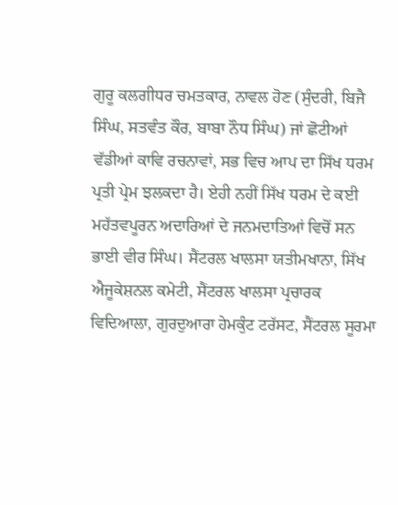ਗੁਰੂ ਕਲਗੀਧਰ ਚਮਤਕਾਰ, ਨਾਵਲ ਹੋਣ (ਸੁੰਦਰੀ, ਬਿਜੈ ਸਿੰਘ, ਸਤਵੰਤ ਕੌਰ, ਬਾਬਾ ਨੌਧ ਸਿੰਘ) ਜਾਂ ਛੋਟੀਆਂ ਵੱਡੀਆਂ ਕਾਵਿ ਰਚਨਾਵਾਂ, ਸਭ ਵਿਚ ਆਪ ਦਾ ਸਿੱਖ ਧਰਮ ਪ੍ਰਤੀ ਪ੍ਰੇਮ ਝਲਕਦਾ ਹੈ। ਏਹੀ ਨਹੀਂ ਸਿੱਖ ਧਰਮ ਦੇ ਕਈ ਮਹੱਤਵਪੂਰਨ ਅਦਾਰਿਆਂ ਦੇ ਜਨਮਦਾਤਿਆਂ ਵਿਚੋਂ ਸਨ ਭਾਈ ਵੀਰ ਸਿੰਘ। ਸੈਂਟਰਲ ਖਾਲਸਾ ਯਤੀਮਖਾਨਾ, ਸਿੱਖ ਐਜੂਕੇਸ਼ਨਲ ਕਮੇਟੀ, ਸੈਂਟਰਲ ਖਾਲਸਾ ਪ੍ਰਚਾਰਕ ਵਿਦਿਆਲਾ, ਗੁਰਦੁਆਰਾ ਹੇਮਕੁੰਟ ਟਰੱਸਟ, ਸੈਂਟਰਲ ਸੂਰਮਾ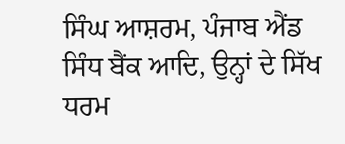ਸਿੰਘ ਆਸ਼ਰਮ, ਪੰਜਾਬ ਐਂਡ ਸਿੰਧ ਬੈਂਕ ਆਦਿ, ਉਨ੍ਹਾਂ ਦੇ ਸਿੱਖ ਧਰਮ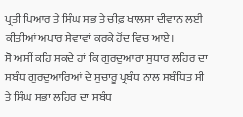ਪ੍ਰਤੀ ਪਿਆਰ ਤੇ ਸਿੰਘ ਸਭ ਤੇ ਚੀਫ਼ ਖਾਲਸਾ ਦੀਵਾਨ ਲਈ ਕੀਤੀਆਂ ਅਪਾਰ ਸੇਵਾਵਾਂ ਕਰਕੇ ਹੋਂਦ ਵਿਚ ਆਏ।
ਸੋ ਅਸੀਂ ਕਹਿ ਸਕਦੇ ਹਾਂ ਕਿ ਗੁਰਦੁਆਰਾ ਸੁਧਾਰ ਲਹਿਰ ਦਾ ਸਬੰਧ ਗੁਰਦੁਆਰਿਆਂ ਦੇ ਸੁਚਾਰੂ ਪ੍ਰਬੰਧ ਨਾਲ ਸਬੰਧਿਤ ਸੀ ਤੇ ਸਿੰਘ ਸਭਾ ਲਹਿਰ ਦਾ ਸਬੰਧ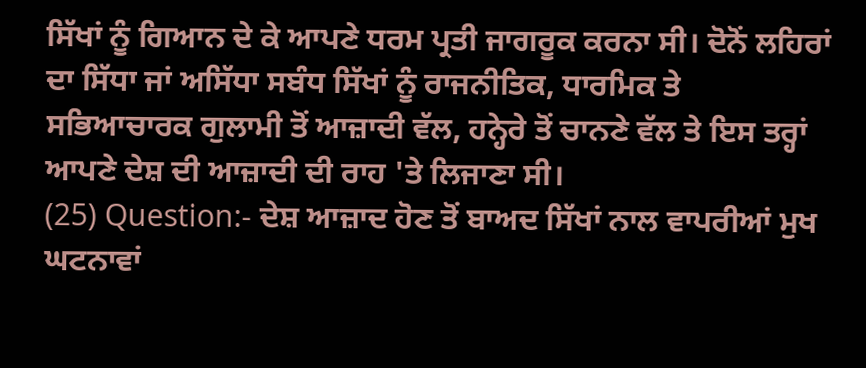ਸਿੱਖਾਂ ਨੂੰ ਗਿਆਨ ਦੇ ਕੇ ਆਪਣੇ ਧਰਮ ਪ੍ਰਤੀ ਜਾਗਰੂਕ ਕਰਨਾ ਸੀ। ਦੋਨੋਂ ਲਹਿਰਾਂ ਦਾ ਸਿੱਧਾ ਜਾਂ ਅਸਿੱਧਾ ਸਬੰਧ ਸਿੱਖਾਂ ਨੂੰ ਰਾਜਨੀਤਿਕ, ਧਾਰਮਿਕ ਤੇ ਸਭਿਆਚਾਰਕ ਗੁਲਾਮੀ ਤੋਂ ਆਜ਼ਾਦੀ ਵੱਲ, ਹਨ੍ਹੇਰੇ ਤੋਂ ਚਾਨਣੇ ਵੱਲ ਤੇ ਇਸ ਤਰ੍ਹਾਂ ਆਪਣੇ ਦੇਸ਼ ਦੀ ਆਜ਼ਾਦੀ ਦੀ ਰਾਹ 'ਤੇ ਲਿਜਾਣਾ ਸੀ।
(25) Question:- ਦੇਸ਼ ਆਜ਼ਾਦ ਹੋਣ ਤੋਂ ਬਾਅਦ ਸਿੱਖਾਂ ਨਾਲ ਵਾਪਰੀਆਂ ਮੁਖ ਘਟਨਾਵਾਂ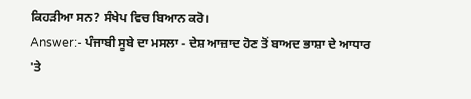ਕਿਹੜੀਆ ਸਨ? ਸੰਖੇਪ ਵਿਚ ਬਿਆਨ ਕਰੋ।
Answer:- ਪੰਜਾਬੀ ਸੂਬੇ ਦਾ ਮਸਲਾ - ਦੇਸ਼ ਆਜ਼ਾਦ ਹੋਣ ਤੋਂ ਬਾਅਦ ਭਾਸ਼ਾ ਦੇ ਆਧਾਰ 'ਤੇ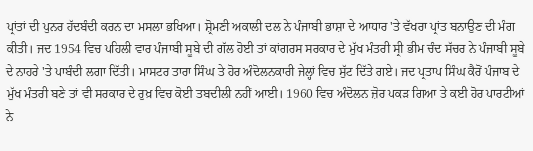ਪ੍ਰਾਂਤਾਂ ਦੀ ਪੁਨਰ ਹੱਦਬੰਦੀ ਕਰਨ ਦਾ ਮਸਲਾ ਭਖਿਆ। ਸ਼੍ਰੋਮਣੀ ਅਕਾਲੀ ਦਲ ਨੇ ਪੰਜਾਬੀ ਭਾਸ਼ਾ ਦੇ ਆਧਾਰ 'ਤੇ ਵੱਖਰਾ ਪ੍ਰਾਂਤ ਬਨਾਉਣ ਦੀ ਮੰਗ ਕੀਤੀ। ਜਦ 1954 ਵਿਚ ਪਹਿਲੀ ਵਾਰ ਪੰਜਾਬੀ ਸੂਬੇ ਦੀ ਗੱਲ ਹੋਈ ਤਾਂ ਕਾਂਗਰਸ ਸਰਕਾਰ ਦੇ ਮੁੱਖ ਮੰਤਰੀ ਸ੍ਰੀ ਭੀਮ ਚੰਦ ਸੱਚਰ ਨੇ ਪੰਜਾਬੀ ਸੂਬੇ ਦੇ ਨਾਹਰੇ 'ਤੇ ਪਾਬੰਦੀ ਲਗਾ ਦਿੱਤੀ। ਮਾਸਟਰ ਤਾਰਾ ਸਿੰਘ ਤੇ ਹੋਰ ਅੰਦੋਲਨਕਾਰੀ ਜੇਲ੍ਹਾਂ ਵਿਚ ਸੁੱਟ ਦਿੱਤੇ ਗਏ। ਜਦ ਪ੍ਰਤਾਪ ਸਿੰਘ ਕੈਰੋਂ ਪੰਜਾਬ ਦੇ ਮੁੱਖ ਮੰਤਰੀ ਬਣੇ ਤਾਂ ਵੀ ਸਰਕਾਰ ਦੇ ਰੁਖ਼ ਵਿਚ ਕੋਈ ਤਬਦੀਲੀ ਨਹੀਂ ਆਈ। 1960 ਵਿਚ ਅੰਦੋਲਨ ਜ਼ੋਰ ਪਕੜ ਗਿਆ ਤੇ ਕਈ ਹੋਰ ਪਾਰਟੀਆਂ ਨੇ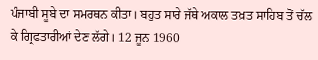ਪੰਜਾਬੀ ਸੂਬੇ ਦਾ ਸਮਰਥਨ ਕੀਤਾ। ਬਹੁਤ ਸਾਰੇ ਜੱਥੇ ਅਕਾਲ ਤਖ਼ਤ ਸਾਹਿਬ ਤੋਂ ਚੱਲ ਕੇ ਗ੍ਰਿਫਤਾਰੀਆਂ ਦੇਣ ਲੱਗੇ। 12 ਜੂਨ 1960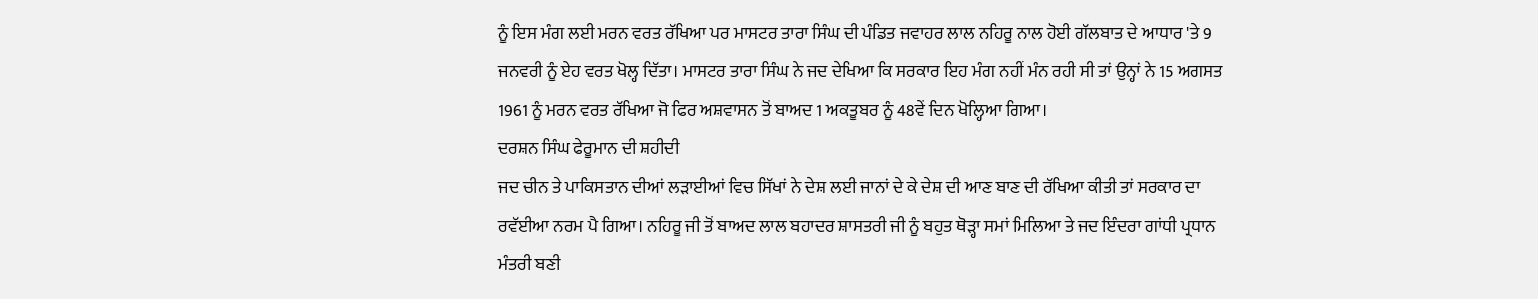ਨੂੰ ਇਸ ਮੰਗ ਲਈ ਮਰਨ ਵਰਤ ਰੱਖਿਆ ਪਰ ਮਾਸਟਰ ਤਾਰਾ ਸਿੰਘ ਦੀ ਪੰਡਿਤ ਜਵਾਹਰ ਲਾਲ ਨਹਿਰੂ ਨਾਲ ਹੋਈ ਗੱਲਬਾਤ ਦੇ ਆਧਾਰ 'ਤੇ 9 ਜਨਵਰੀ ਨੂੰ ਏਹ ਵਰਤ ਖੋਲ੍ਹ ਦਿੱਤਾ। ਮਾਸਟਰ ਤਾਰਾ ਸਿੰਘ ਨੇ ਜਦ ਦੇਖਿਆ ਕਿ ਸਰਕਾਰ ਇਹ ਮੰਗ ਨਹੀਂ ਮੰਨ ਰਹੀ ਸੀ ਤਾਂ ਉਨ੍ਹਾਂ ਨੇ 15 ਅਗਸਤ 1961 ਨੂੰ ਮਰਨ ਵਰਤ ਰੱਖਿਆ ਜੋ ਫਿਰ ਅਸ਼ਵਾਸਨ ਤੋਂ ਬਾਅਦ 1 ਅਕਤੂਬਰ ਨੂੰ 48ਵੇਂ ਦਿਨ ਖੋਲ੍ਹਿਆ ਗਿਆ।
ਦਰਸ਼ਨ ਸਿੰਘ ਫੇਰੂਮਾਨ ਦੀ ਸ਼ਹੀਦੀ
ਜਦ ਚੀਨ ਤੇ ਪਾਕਿਸਤਾਨ ਦੀਆਂ ਲੜਾਈਆਂ ਵਿਚ ਸਿੱਖਾਂ ਨੇ ਦੇਸ਼ ਲਈ ਜਾਨਾਂ ਦੇ ਕੇ ਦੇਸ਼ ਦੀ ਆਣ ਬਾਣ ਦੀ ਰੱਖਿਆ ਕੀਤੀ ਤਾਂ ਸਰਕਾਰ ਦਾ ਰਵੱਈਆ ਨਰਮ ਪੈ ਗਿਆ। ਨਹਿਰੂ ਜੀ ਤੋਂ ਬਾਅਦ ਲਾਲ ਬਹਾਦਰ ਸ਼ਾਸਤਰੀ ਜੀ ਨੂੰ ਬਹੁਤ ਥੋੜ੍ਹਾ ਸਮਾਂ ਮਿਲਿਆ ਤੇ ਜਦ ਇੰਦਰਾ ਗਾਂਧੀ ਪ੍ਰਧਾਨ ਮੰਤਰੀ ਬਣੀ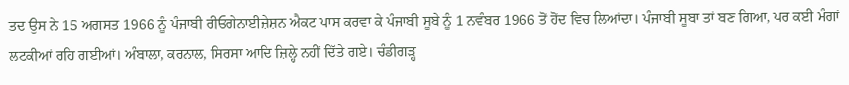ਤਦ ਉਸ ਨੇ 15 ਅਗਸਤ 1966 ਨੂੰ ਪੰਜਾਬੀ ਰੀਓਗੇਨਾਈਜ਼ੇਸ਼ਨ ਐਕਟ ਪਾਸ ਕਰਵਾ ਕੇ ਪੰਜਾਬੀ ਸੂਬੇ ਨੂੰ 1 ਨਵੰਬਰ 1966 ਤੋਂ ਹੋਂਦ ਵਿਚ ਲਿਆਂਦਾ। ਪੰਜਾਬੀ ਸੂਬਾ ਤਾਂ ਬਣ ਗਿਆ, ਪਰ ਕਈ ਮੰਗਾਂ ਲਟਕੀਆਂ ਰਹਿ ਗਈਆਂ। ਅੰਬਾਲਾ, ਕਰਨਾਲ, ਸਿਰਸਾ ਆਦਿ ਜ਼ਿਲ੍ਹੇ ਨਹੀਂ ਦਿੱਤੇ ਗਏ। ਚੰਡੀਗੜ੍ਹ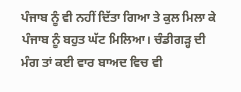ਪੰਜਾਬ ਨੂੰ ਵੀ ਨਹੀਂ ਦਿੱਤਾ ਗਿਆ ਤੇ ਕੁਲ ਮਿਲਾ ਕੇ ਪੰਜਾਬ ਨੂੰ ਬਹੁਤ ਘੱਟ ਮਿਲਿਆ। ਚੰਡੀਗੜ੍ਹ ਦੀ ਮੰਗ ਤਾਂ ਕਈ ਵਾਰ ਬਾਅਦ ਵਿਚ ਵੀ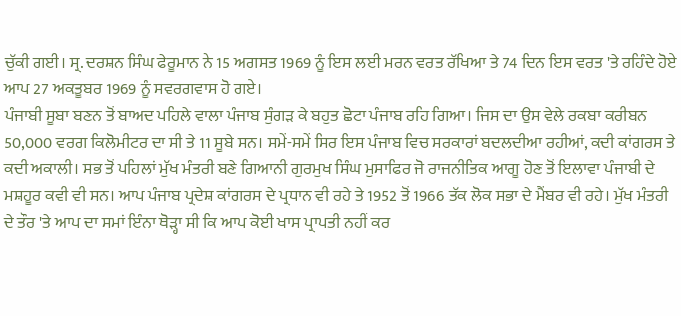ਚੁੱਕੀ ਗਈ। ਸ੍ਰ. ਦਰਸ਼ਨ ਸਿੰਘ ਫੇਰੂਮਾਨ ਨੇ 15 ਅਗਸਤ 1969 ਨੂੰ ਇਸ ਲਈ ਮਰਨ ਵਰਤ ਰੱਖਿਆ ਤੇ 74 ਦਿਨ ਇਸ ਵਰਤ 'ਤੇ ਰਹਿੰਦੇ ਹੋਏ ਆਪ 27 ਅਕਤੂਬਰ 1969 ਨੂੰ ਸਵਰਗਵਾਸ ਹੋ ਗਏ।
ਪੰਜਾਬੀ ਸੂਬਾ ਬਣਨ ਤੋਂ ਬਾਅਦ ਪਹਿਲੇ ਵਾਲਾ ਪੰਜਾਬ ਸੁੰਗੜ ਕੇ ਬਹੁਤ ਛੋਟਾ ਪੰਜਾਬ ਰਹਿ ਗਿਆ। ਜਿਸ ਦਾ ਉਸ ਵੇਲੇ ਰਕਬਾ ਕਰੀਬਨ 50,000 ਵਰਗ ਕਿਲੋਮੀਟਰ ਦਾ ਸੀ ਤੇ 11 ਸੂਬੇ ਸਨ। ਸਮੇਂ-ਸਮੇਂ ਸਿਰ ਇਸ ਪੰਜਾਬ ਵਿਚ ਸਰਕਾਰਾਂ ਬਦਲਦੀਆ ਰਹੀਆਂ, ਕਦੀ ਕਾਂਗਰਸ ਤੇ ਕਦੀ ਅਕਾਲੀ। ਸਭ ਤੋਂ ਪਹਿਲਾਂ ਮੁੱਖ ਮੰਤਰੀ ਬਣੇ ਗਿਆਨੀ ਗੁਰਮੁਖ ਸਿੰਘ ਮੁਸਾਫਿਰ ਜੋ ਰਾਜਨੀਤਿਕ ਆਗੂ ਹੋਣ ਤੋਂ ਇਲਾਵਾ ਪੰਜਾਬੀ ਦੇ ਮਸ਼ਹੂਰ ਕਵੀ ਵੀ ਸਨ। ਆਪ ਪੰਜਾਬ ਪ੍ਰਦੇਸ਼ ਕਾਂਗਰਸ ਦੇ ਪ੍ਰਧਾਨ ਵੀ ਰਹੇ ਤੇ 1952 ਤੋਂ 1966 ਤੱਕ ਲੋਕ ਸਭਾ ਦੇ ਮੈਂਬਰ ਵੀ ਰਹੇ। ਮੁੱਖ ਮੰਤਰੀ ਦੇ ਤੌਰ 'ਤੇ ਆਪ ਦਾ ਸਮਾਂ ਇੰਨਾ ਥੋੜ੍ਹਾ ਸੀ ਕਿ ਆਪ ਕੋਈ ਖਾਸ ਪ੍ਰਾਪਤੀ ਨਹੀਂ ਕਰ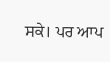ਸਕੇ। ਪਰ ਆਪ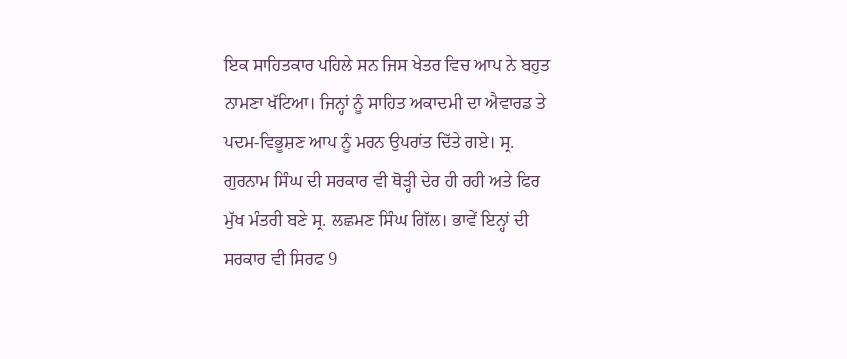ਇਕ ਸਾਹਿਤਕਾਰ ਪਹਿਲੇ ਸਨ ਜਿਸ ਖੇਤਰ ਵਿਚ ਆਪ ਨੇ ਬਹੁਤ ਨਾਮਣਾ ਖੱਟਿਆ। ਜਿਨ੍ਹਾਂ ਨੂੰ ਸਾਹਿਤ ਅਕਾਦਮੀ ਦਾ ਐਵਾਰਡ ਤੇ ਪਦਮ-ਵਿਭੂਸ਼ਣ ਆਪ ਨੂੰ ਮਰਨ ਉਪਰਾਂਤ ਦਿੱਤੇ ਗਏ। ਸ੍ਰ. ਗੁਰਨਾਮ ਸਿੰਘ ਦੀ ਸਰਕਾਰ ਵੀ ਥੋੜ੍ਹੀ ਦੇਰ ਹੀ ਰਹੀ ਅਤੇ ਫਿਰ ਮੁੱਖ ਮੰਤਰੀ ਬਣੇ ਸ੍ਰ. ਲਛਮਣ ਸਿੰਘ ਗਿੱਲ। ਭਾਵੇਂ ਇਨ੍ਹਾਂ ਦੀ ਸਰਕਾਰ ਵੀ ਸਿਰਫ 9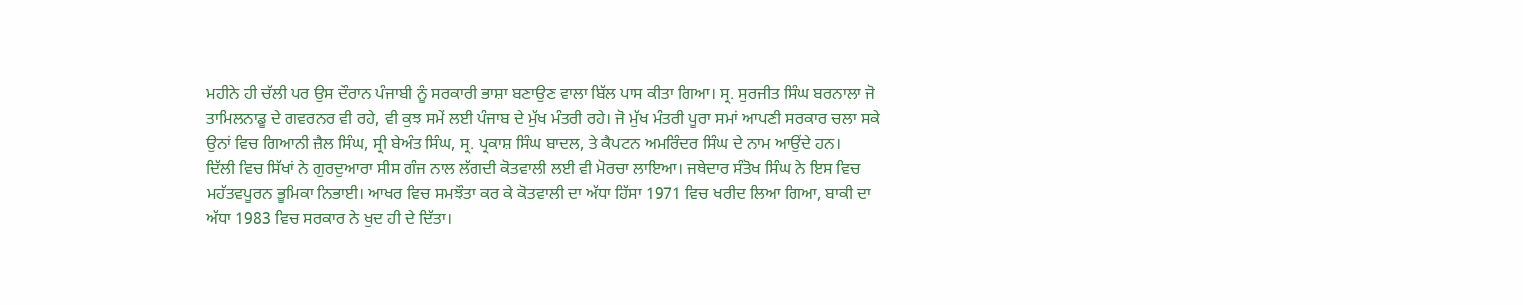ਮਹੀਨੇ ਹੀ ਚੱਲੀ ਪਰ ਉਸ ਦੌਰਾਨ ਪੰਜਾਬੀ ਨੂੰ ਸਰਕਾਰੀ ਭਾਸ਼ਾ ਬਣਾਉਣ ਵਾਲਾ ਬਿੱਲ ਪਾਸ ਕੀਤਾ ਗਿਆ। ਸ੍ਰ. ਸੁਰਜੀਤ ਸਿੰਘ ਬਰਨਾਲਾ ਜੋ ਤਾਮਿਲਨਾਡੂ ਦੇ ਗਵਰਨਰ ਵੀ ਰਹੇ, ਵੀ ਕੁਝ ਸਮੇਂ ਲਈ ਪੰਜਾਬ ਦੇ ਮੁੱਖ ਮੰਤਰੀ ਰਹੇ। ਜੋ ਮੁੱਖ ਮੰਤਰੀ ਪੂਰਾ ਸਮਾਂ ਆਪਣੀ ਸਰਕਾਰ ਚਲਾ ਸਕੇ ਉਨਾਂ ਵਿਚ ਗਿਆਨੀ ਜ਼ੈਲ ਸਿੰਘ, ਸ੍ਰੀ ਬੇਅੰਤ ਸਿੰਘ, ਸ੍ਰ. ਪ੍ਰਕਾਸ਼ ਸਿੰਘ ਬਾਦਲ, ਤੇ ਕੈਪਟਨ ਅਮਰਿੰਦਰ ਸਿੰਘ ਦੇ ਨਾਮ ਆਉਂਦੇ ਹਨ।
ਦਿੱਲੀ ਵਿਚ ਸਿੱਖਾਂ ਨੇ ਗੁਰਦੁਆਰਾ ਸੀਸ ਗੰਜ ਨਾਲ ਲੱਗਦੀ ਕੋਤਵਾਲੀ ਲਈ ਵੀ ਮੋਰਚਾ ਲਾਇਆ। ਜਥੇਦਾਰ ਸੰਤੋਖ ਸਿੰਘ ਨੇ ਇਸ ਵਿਚ ਮਹੱਤਵਪੂਰਨ ਭੂਮਿਕਾ ਨਿਭਾਈ। ਆਖਰ ਵਿਚ ਸਮਝੌਤਾ ਕਰ ਕੇ ਕੋਤਵਾਲੀ ਦਾ ਅੱਧਾ ਹਿੱਸਾ 1971 ਵਿਚ ਖਰੀਦ ਲਿਆ ਗਿਆ, ਬਾਕੀ ਦਾ ਅੱਧਾ 1983 ਵਿਚ ਸਰਕਾਰ ਨੇ ਖੁਦ ਹੀ ਦੇ ਦਿੱਤਾ।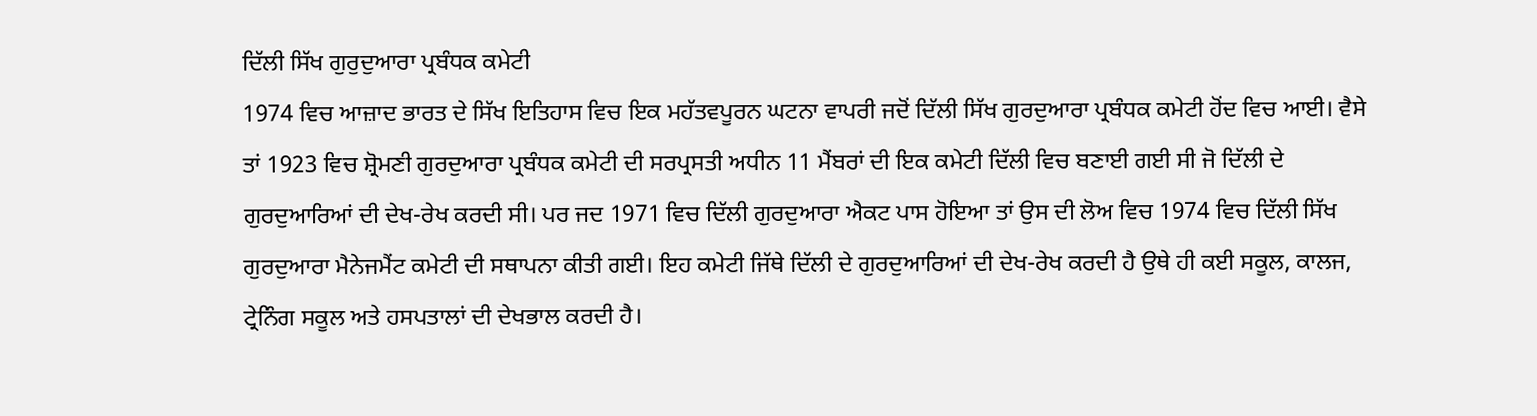ਦਿੱਲੀ ਸਿੱਖ ਗੁਰੁਦੁਆਰਾ ਪ੍ਰਬੰਧਕ ਕਮੇਟੀ
1974 ਵਿਚ ਆਜ਼ਾਦ ਭਾਰਤ ਦੇ ਸਿੱਖ ਇਤਿਹਾਸ ਵਿਚ ਇਕ ਮਹੱਤਵਪੂਰਨ ਘਟਨਾ ਵਾਪਰੀ ਜਦੋਂ ਦਿੱਲੀ ਸਿੱਖ ਗੁਰਦੁਆਰਾ ਪ੍ਰਬੰਧਕ ਕਮੇਟੀ ਹੋਂਦ ਵਿਚ ਆਈ। ਵੈਸੇ ਤਾਂ 1923 ਵਿਚ ਸ਼੍ਰੋਮਣੀ ਗੁਰਦੁਆਰਾ ਪ੍ਰਬੰਧਕ ਕਮੇਟੀ ਦੀ ਸਰਪ੍ਰਸਤੀ ਅਧੀਨ 11 ਮੈਂਬਰਾਂ ਦੀ ਇਕ ਕਮੇਟੀ ਦਿੱਲੀ ਵਿਚ ਬਣਾਈ ਗਈ ਸੀ ਜੋ ਦਿੱਲੀ ਦੇ ਗੁਰਦੁਆਰਿਆਂ ਦੀ ਦੇਖ-ਰੇਖ ਕਰਦੀ ਸੀ। ਪਰ ਜਦ 1971 ਵਿਚ ਦਿੱਲੀ ਗੁਰਦੁਆਰਾ ਐਕਟ ਪਾਸ ਹੋਇਆ ਤਾਂ ਉਸ ਦੀ ਲੋਅ ਵਿਚ 1974 ਵਿਚ ਦਿੱਲੀ ਸਿੱਖ ਗੁਰਦੁਆਰਾ ਮੈਨੇਜਮੈਂਟ ਕਮੇਟੀ ਦੀ ਸਥਾਪਨਾ ਕੀਤੀ ਗਈ। ਇਹ ਕਮੇਟੀ ਜਿੱਥੇ ਦਿੱਲੀ ਦੇ ਗੁਰਦੁਆਰਿਆਂ ਦੀ ਦੇਖ-ਰੇਖ ਕਰਦੀ ਹੈ ਉਥੇ ਹੀ ਕਈ ਸਕੂਲ, ਕਾਲਜ, ਟ੍ਰੇਨਿੰਗ ਸਕੂਲ ਅਤੇ ਹਸਪਤਾਲਾਂ ਦੀ ਦੇਖਭਾਲ ਕਰਦੀ ਹੈ।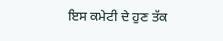ਇਸ ਕਮੇਟੀ ਦੇ ਹੁਣ ਤੱਕ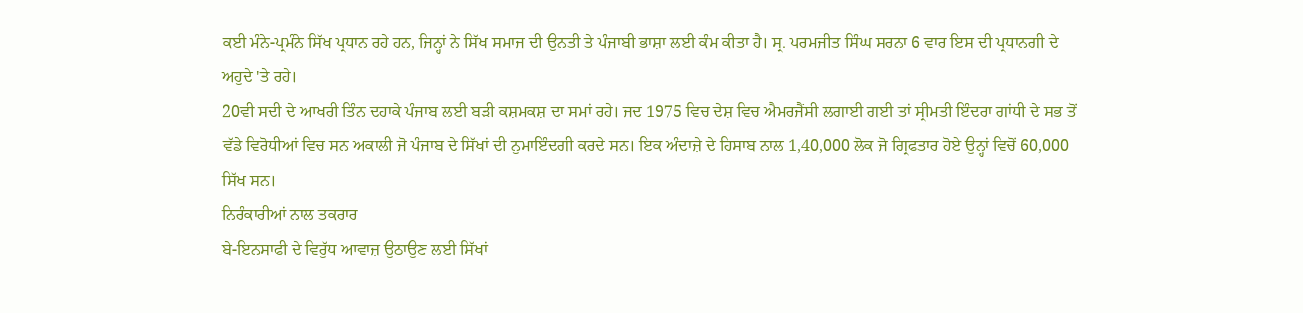ਕਈ ਮੰਨੇ-ਪ੍ਰਮੰਨੇ ਸਿੱਖ ਪ੍ਰਧਾਨ ਰਹੇ ਹਨ, ਜਿਨ੍ਹਾਂ ਨੇ ਸਿੱਖ ਸਮਾਜ ਦੀ ਉਨਤੀ ਤੇ ਪੰਜਾਬੀ ਭਾਸ਼ਾ ਲਈ ਕੰਮ ਕੀਤਾ ਹੈ। ਸ੍ਰ. ਪਰਮਜੀਤ ਸਿੰਘ ਸਰਨਾ 6 ਵਾਰ ਇਸ ਦੀ ਪ੍ਰਧਾਨਗੀ ਦੇ ਅਹੁਦੇ 'ਤੇ ਰਹੇ।
20ਵੀ ਸਦੀ ਦੇ ਆਖਰੀ ਤਿੰਨ ਦਹਾਕੇ ਪੰਜਾਬ ਲਈ ਬੜੀ ਕਸ਼ਮਕਸ਼ ਦਾ ਸਮਾਂ ਰਹੇ। ਜਦ 1975 ਵਿਚ ਦੇਸ਼ ਵਿਚ ਐਮਰਜੈਂਸੀ ਲਗਾਈ ਗਈ ਤਾਂ ਸ੍ਰੀਮਤੀ ਇੰਦਰਾ ਗਾਂਧੀ ਦੇ ਸਭ ਤੋਂ ਵੱਡੇ ਵਿਰੋਧੀਆਂ ਵਿਚ ਸਨ ਅਕਾਲੀ ਜੋ ਪੰਜਾਬ ਦੇ ਸਿੱਖਾਂ ਦੀ ਨੁਮਾਇੰਦਗੀ ਕਰਦੇ ਸਨ। ਇਕ ਅੰਦਾਜ਼ੇ ਦੇ ਹਿਸਾਬ ਨਾਲ 1,40,000 ਲੋਕ ਜੋ ਗ੍ਰਿਫਤਾਰ ਹੋਏ ਉਨ੍ਹਾਂ ਵਿਚੋਂ 60,000 ਸਿੱਖ ਸਨ।
ਨਿਰੰਕਾਰੀਆਂ ਨਾਲ ਤਕਰਾਰ
ਬੇ-ਇਨਸਾਫੀ ਦੇ ਵਿਰੁੱਧ ਆਵਾਜ਼ ਉਠਾਉਣ ਲਈ ਸਿੱਖਾਂ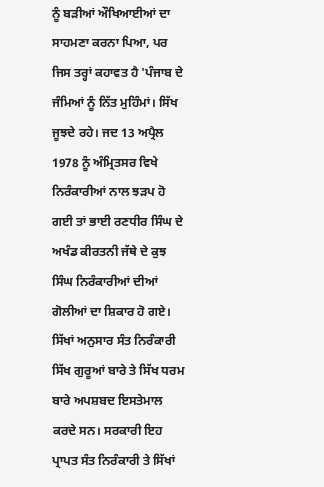ਨੂੰ ਬੜੀਆਂ ਔਖਿਆਈਆਂ ਦਾ ਸਾਹਮਣਾ ਕਰਨਾ ਪਿਆ, ਪਰ ਜਿਸ ਤਰ੍ਹਾਂ ਕਹਾਵਤ ਹੈ 'ਪੰਜਾਬ ਦੇ ਜੰਮਿਆਂ ਨੂੰ ਨਿੱਤ ਮੁਹਿੰਮਾਂ। ਸਿੱਖ ਜੂਝਦੇ ਰਹੇ। ਜਦ 13 ਅਪ੍ਰੈਲ 1978 ਨੂੰ ਅੰਮ੍ਰਿਤਸਰ ਵਿਖੇ ਨਿਰੰਕਾਰੀਆਂ ਨਾਲ ਝੜਪ ਹੋ ਗਈ ਤਾਂ ਭਾਈ ਰਣਧੀਰ ਸਿੰਘ ਦੇ ਅਖੰਡ ਕੀਰਤਨੀ ਜੱਥੇ ਦੇ ਕੁਝ ਸਿੰਘ ਨਿਰੰਕਾਰੀਆਂ ਦੀਆਂ ਗੋਲੀਆਂ ਦਾ ਸ਼ਿਕਾਰ ਹੋ ਗਏ। ਸਿੱਖਾਂ ਅਨੁਸਾਰ ਸੰਤ ਨਿਰੰਕਾਰੀ ਸਿੱਖ ਗੁਰੂਆਂ ਬਾਰੇ ਤੇ ਸਿੱਖ ਧਰਮ ਬਾਰੇ ਅਪਸ਼ਬਦ ਇਸਤੇਮਾਲ ਕਰਦੇ ਸਨ। ਸਰਕਾਰੀ ਇਹ ਪ੍ਰਾਪਤ ਸੰਤ ਨਿਰੰਕਾਰੀ ਤੇ ਸਿੱਖਾਂ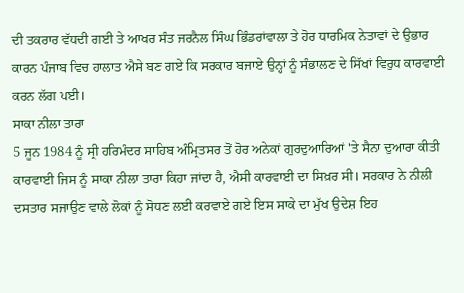ਦੀ ਤਕਰਾਰ ਵੱਧਦੀ ਗਈ ਤੇ ਆਖਰ ਸੰਤ ਜਰਨੈਲ ਸਿੰਘ ਭਿੰਡਰਾਂਵਾਲਾ ਤੇ ਹੋਰ ਧਾਰਮਿਕ ਨੇਤਾਵਾਂ ਦੇ ਉਭਾਰ ਕਾਰਨ ਪੰਜਾਬ ਵਿਚ ਹਾਲਾਤ ਐਸੇ ਬਣ ਗਏ ਕਿ ਸਰਕਾਰ ਬਜਾਏ ਉਨ੍ਹਾਂ ਨੂੰ ਸੰਭਾਲਣ ਦੇ ਸਿੱਖਾਂ ਵਿਰੁਧ ਕਾਰਵਾਈ ਕਰਨ ਲੱਗ ਪਈ।
ਸਾਕਾ ਨੀਲਾ ਤਾਰਾ
5 ਜੂਨ 1984 ਨੂੰ ਸ੍ਰੀ ਹਰਿਮੰਦਰ ਸਾਹਿਬ ਅੰਮ੍ਰਿਤਸਰ ਤੋਂ ਹੋਰ ਅਨੇਕਾਂ ਗੁਰਦੁਆਰਿਆਂ 'ਤੇ ਸੈਨਾ ਦੁਆਰਾ ਕੀਤੀ ਕਾਰਵਾਈ ਜਿਸ ਨੂੰ ਸਾਕਾ ਨੀਲਾ ਤਾਰਾ ਕਿਹਾ ਜਾਂਦਾ ਹੈ, ਐਸੀ ਕਾਰਵਾਈ ਦਾ ਸਿਖ਼ਰ ਸੀ। ਸਰਕਾਰ ਨੇ ਨੀਲੀ ਦਸਤਾਰ ਸਜਾਉਣ ਵਾਲੇ ਲੋਕਾਂ ਨੂੰ ਸੋਧਣ ਲਈ ਕਰਵਾਏ ਗਏ ਇਸ ਸਾਕੇ ਦਾ ਮੁੱਖ ਉਦੇਸ਼ ਇਹ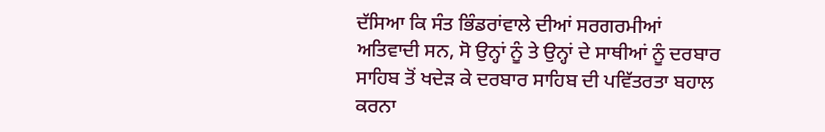ਦੱਸਿਆ ਕਿ ਸੰਤ ਭਿੰਡਰਾਂਵਾਲੇ ਦੀਆਂ ਸਰਗਰਮੀਆਂ ਅਤਿਵਾਦੀ ਸਨ, ਸੋ ਉਨ੍ਹਾਂ ਨੂੰ ਤੇ ਉਨ੍ਹਾਂ ਦੇ ਸਾਥੀਆਂ ਨੂੰ ਦਰਬਾਰ ਸਾਹਿਬ ਤੋਂ ਖਦੇੜ ਕੇ ਦਰਬਾਰ ਸਾਹਿਬ ਦੀ ਪਵਿੱਤਰਤਾ ਬਹਾਲ ਕਰਨਾ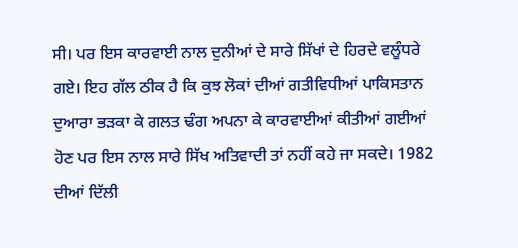ਸੀ। ਪਰ ਇਸ ਕਾਰਵਾਈ ਨਾਲ ਦੁਨੀਆਂ ਦੇ ਸਾਰੇ ਸਿੱਖਾਂ ਦੇ ਹਿਰਦੇ ਵਲੂੰਧਰੇ ਗਏ। ਇਹ ਗੱਲ ਠੀਕ ਹੈ ਕਿ ਕੁਝ ਲੋਕਾਂ ਦੀਆਂ ਗਤੀਵਿਧੀਆਂ ਪਾਕਿਸਤਾਨ ਦੁਆਰਾ ਭੜਕਾ ਕੇ ਗਲਤ ਢੰਗ ਅਪਨਾ ਕੇ ਕਾਰਵਾਈਆਂ ਕੀਤੀਆਂ ਗਈਆਂ ਹੋਣ ਪਰ ਇਸ ਨਾਲ ਸਾਰੇ ਸਿੱਖ ਅਤਿਵਾਦੀ ਤਾਂ ਨਹੀਂ ਕਹੇ ਜਾ ਸਕਦੇ। 1982 ਦੀਆਂ ਦਿੱਲੀ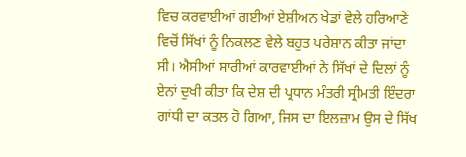ਵਿਚ ਕਰਵਾਈਆਂ ਗਈਆਂ ਏਸ਼ੀਅਨ ਖੇਡਾਂ ਵੇਲੇ ਹਰਿਆਣੇ ਵਿਚੋਂ ਸਿੱਖਾਂ ਨੂੰ ਨਿਕਲਣ ਵੇਲੇ ਬਹੁਤ ਪਰੇਸ਼ਾਨ ਕੀਤਾ ਜਾਂਦਾ ਸੀ। ਐਸੀਆਂ ਸਾਰੀਆਂ ਕਾਰਵਾਈਆਂ ਨੇ ਸਿੱਖਾਂ ਦੇ ਦਿਲਾਂ ਨੂੰ ਏਨਾਂ ਦੁਖੀ ਕੀਤਾ ਕਿ ਦੇਸ਼ ਦੀ ਪ੍ਰਧਾਨ ਮੰਤਰੀ ਸ੍ਰੀਮਤੀ ਇੰਦਰਾ ਗਾਂਧੀ ਦਾ ਕਤਲ ਹੋ ਗਿਆ, ਜਿਸ ਦਾ ਇਲਜ਼ਾਮ ਉਸ ਦੇ ਸਿੱਖ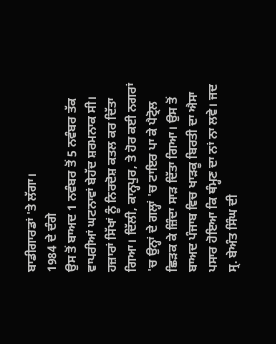ਬਾਡੀਗਾਰਡਾਂ 'ਤੇ ਲੱਗਾ।
1984 ਦੇ ਦੰਗੇ
ਉਸ ਤੋਂ ਬਾਅਦ 1 ਨਵੰਬਰ ਤੋਂ 5 ਨਵੰਬਰ ਤੱਕ ਵਾਪਰੀਆਂ ਘਟਨਾਵਾਂ ਬੇਹੱਦ ਸ਼ਰਮਨਾਕ ਸੀ। ਹਜ਼ਾਰਾਂ ਸਿੱਖਾਂ ਨੂੰ ਨਿਰਦੋਸ਼ ਕਤਲ ਕਰ ਦਿੱਤਾ ਗਿਆ। ਦਿੱਲੀ, ਕਾਨ੍ਹਪੁਰ, ਤੇ ਹੋਰ ਕਈ ਨਗਰਾਂ 'ਚ ਉਨ੍ਹਾਂ ਦੇ ਗਲ੍ਹਾਂ 'ਚ ਟਾਇਰ ਪਾ ਕੇ ਪੈਟ੍ਰੋਲ ਛਿੜਕ ਕੇ ਜ਼ਿੰਦਾ ਸਾੜ ਦਿੱਤਾ ਗਿਆ। ਉਸ ਤੋਂ ਬਾਅਦ ਪੰਜਾਬ ਵਿਚ ਖਾੜਕੂ ਬਿਰਤੀ ਦਾ ਐਸਾ ਪਸਾਰ ਹੋਇਆ ਕਿ ਥੰਮ੍ਹਣ ਦਾ ਨਾਂ ਨਾ ਲਵੇ। ਜਦ ਸ੍ਰ. ਬੇਅੰਤ ਸਿੰਘ ਦੀ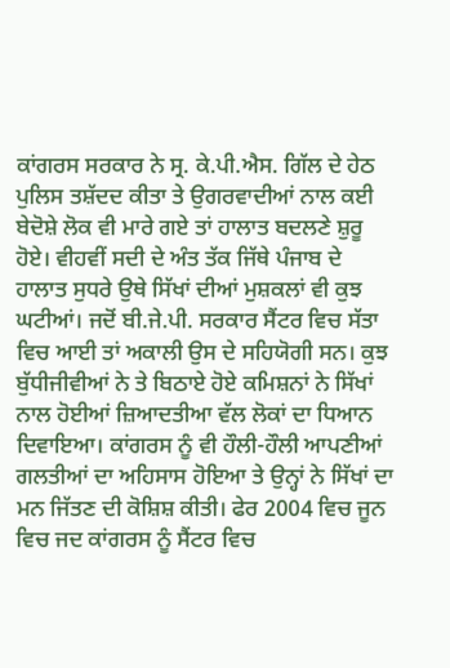ਕਾਂਗਰਸ ਸਰਕਾਰ ਨੇ ਸ੍ਰ. ਕੇ.ਪੀ.ਐਸ. ਗਿੱਲ ਦੇ ਹੇਠ ਪੁਲਿਸ ਤਸ਼ੱਦਦ ਕੀਤਾ ਤੇ ਉਗਰਵਾਦੀਆਂ ਨਾਲ ਕਈ ਬੇਦੋਸ਼ੇ ਲੋਕ ਵੀ ਮਾਰੇ ਗਏ ਤਾਂ ਹਾਲਾਤ ਬਦਲਣੇ ਸ਼ੁਰੂ ਹੋਏ। ਵੀਹਵੀਂ ਸਦੀ ਦੇ ਅੰਤ ਤੱਕ ਜਿੱਥੇ ਪੰਜਾਬ ਦੇ ਹਾਲਾਤ ਸੁਧਰੇ ਉਥੇ ਸਿੱਖਾਂ ਦੀਆਂ ਮੁਸ਼ਕਲਾਂ ਵੀ ਕੁਝ ਘਟੀਆਂ। ਜਦੋਂ ਬੀ.ਜੇ.ਪੀ. ਸਰਕਾਰ ਸੈਂਟਰ ਵਿਚ ਸੱਤਾ ਵਿਚ ਆਈ ਤਾਂ ਅਕਾਲੀ ਉਸ ਦੇ ਸਹਿਯੋਗੀ ਸਨ। ਕੁਝ ਬੁੱਧੀਜੀਵੀਆਂ ਨੇ ਤੇ ਬਿਠਾਏ ਹੋਏ ਕਮਿਸ਼ਨਾਂ ਨੇ ਸਿੱਖਾਂ ਨਾਲ ਹੋਈਆਂ ਜ਼ਿਆਦਤੀਆ ਵੱਲ ਲੋਕਾਂ ਦਾ ਧਿਆਨ ਦਿਵਾਇਆ। ਕਾਂਗਰਸ ਨੂੰ ਵੀ ਹੌਲੀ-ਹੌਲੀ ਆਪਣੀਆਂ ਗਲਤੀਆਂ ਦਾ ਅਹਿਸਾਸ ਹੋਇਆ ਤੇ ਉਨ੍ਹਾਂ ਨੇ ਸਿੱਖਾਂ ਦਾ ਮਨ ਜਿੱਤਣ ਦੀ ਕੋਸ਼ਿਸ਼ ਕੀਤੀ। ਫੇਰ 2004 ਵਿਚ ਜੂਨ ਵਿਚ ਜਦ ਕਾਂਗਰਸ ਨੂੰ ਸੈਂਟਰ ਵਿਚ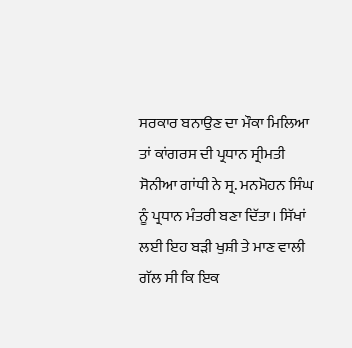ਸਰਕਾਰ ਬਨਾਉਣ ਦਾ ਮੌਕਾ ਮਿਲਿਆ ਤਾਂ ਕਾਂਗਰਸ ਦੀ ਪ੍ਰਧਾਨ ਸ੍ਰੀਮਤੀ ਸੋਨੀਆ ਗਾਂਧੀ ਨੇ ਸ੍ਰ. ਮਨਮੋਹਨ ਸਿੰਘ ਨੂੰ ਪ੍ਰਧਾਨ ਮੰਤਰੀ ਬਣਾ ਦਿੱਤਾ। ਸਿੱਖਾਂ ਲਈ ਇਹ ਬੜੀ ਖੁਸ਼ੀ ਤੇ ਮਾਣ ਵਾਲੀ ਗੱਲ ਸੀ ਕਿ ਇਕ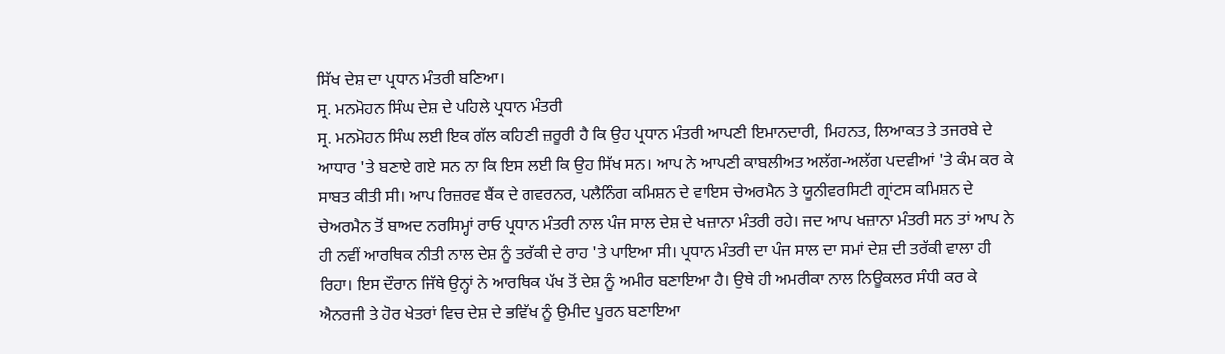ਸਿੱਖ ਦੇਸ਼ ਦਾ ਪ੍ਰਧਾਨ ਮੰਤਰੀ ਬਣਿਆ।
ਸ੍ਰ. ਮਨਮੋਹਨ ਸਿੰਘ ਦੇਸ਼ ਦੇ ਪਹਿਲੇ ਪ੍ਰਧਾਨ ਮੰਤਰੀ
ਸ੍ਰ. ਮਨਮੋਹਨ ਸਿੰਘ ਲਈ ਇਕ ਗੱਲ ਕਹਿਣੀ ਜ਼ਰੂਰੀ ਹੈ ਕਿ ਉਹ ਪ੍ਰਧਾਨ ਮੰਤਰੀ ਆਪਣੀ ਇਮਾਨਦਾਰੀ, ਮਿਹਨਤ, ਲਿਆਕਤ ਤੇ ਤਜਰਬੇ ਦੇ ਆਧਾਰ 'ਤੇ ਬਣਾਏ ਗਏ ਸਨ ਨਾ ਕਿ ਇਸ ਲਈ ਕਿ ਉਹ ਸਿੱਖ ਸਨ। ਆਪ ਨੇ ਆਪਣੀ ਕਾਬਲੀਅਤ ਅਲੱਗ-ਅਲੱਗ ਪਦਵੀਆਂ 'ਤੇ ਕੰਮ ਕਰ ਕੇ ਸਾਬਤ ਕੀਤੀ ਸੀ। ਆਪ ਰਿਜ਼ਰਵ ਬੈਂਕ ਦੇ ਗਵਰਨਰ, ਪਲੈਨਿੰਗ ਕਮਿਸ਼ਨ ਦੇ ਵਾਇਸ ਚੇਅਰਮੈਨ ਤੇ ਯੂਨੀਵਰਸਿਟੀ ਗ੍ਰਾਂਟਸ ਕਮਿਸ਼ਨ ਦੇ ਚੇਅਰਮੈਨ ਤੋਂ ਬਾਅਦ ਨਰਸਿਮ੍ਹਾਂ ਰਾਓ ਪ੍ਰਧਾਨ ਮੰਤਰੀ ਨਾਲ ਪੰਜ ਸਾਲ ਦੇਸ਼ ਦੇ ਖਜ਼ਾਨਾ ਮੰਤਰੀ ਰਹੇ। ਜਦ ਆਪ ਖਜ਼ਾਨਾ ਮੰਤਰੀ ਸਨ ਤਾਂ ਆਪ ਨੇ ਹੀ ਨਵੀਂ ਆਰਥਿਕ ਨੀਤੀ ਨਾਲ ਦੇਸ਼ ਨੂੰ ਤਰੱਕੀ ਦੇ ਰਾਹ 'ਤੇ ਪਾਇਆ ਸੀ। ਪ੍ਰਧਾਨ ਮੰਤਰੀ ਦਾ ਪੰਜ ਸਾਲ ਦਾ ਸਮਾਂ ਦੇਸ਼ ਦੀ ਤਰੱਕੀ ਵਾਲਾ ਹੀ ਰਿਹਾ। ਇਸ ਦੌਰਾਨ ਜਿੱਥੇ ਉਨ੍ਹਾਂ ਨੇ ਆਰਥਿਕ ਪੱਖ ਤੋਂ ਦੇਸ਼ ਨੂੰ ਅਮੀਰ ਬਣਾਇਆ ਹੈ। ਉਥੇ ਹੀ ਅਮਰੀਕਾ ਨਾਲ ਨਿਊਕਲਰ ਸੰਧੀ ਕਰ ਕੇ ਐਨਰਜੀ ਤੇ ਹੋਰ ਖੇਤਰਾਂ ਵਿਚ ਦੇਸ਼ ਦੇ ਭਵਿੱਖ ਨੂੰ ਉਮੀਦ ਪੂਰਨ ਬਣਾਇਆ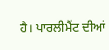ਹੈ। ਪਾਰਲੀਮੈਂਟ ਦੀਆਂ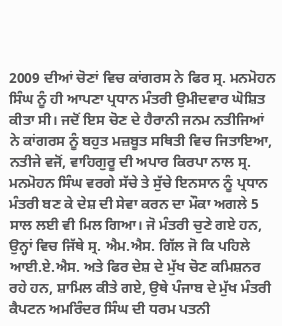2009 ਦੀਆਂ ਚੋਣਾਂ ਵਿਚ ਕਾਂਗਰਸ ਨੇ ਫਿਰ ਸ੍ਰ. ਮਨਮੋਹਨ ਸਿੰਘ ਨੂੰ ਹੀ ਆਪਣਾ ਪ੍ਰਧਾਨ ਮੰਤਰੀ ਉਮੀਦਵਾਰ ਘੋਸ਼ਿਤ ਕੀਤਾ ਸੀ। ਜਦੋਂ ਇਸ ਚੋਣ ਦੇ ਹੈਰਾਨੀ ਜਨਮ ਨਤੀਜਿਆਂ ਨੇ ਕਾਂਗਰਸ ਨੂੰ ਬਹੁਤ ਮਜ਼ਬੂਤ ਸਥਿਤੀ ਵਿਚ ਜਿਤਾਇਆ, ਨਤੀਜੇ ਵਜੋਂ, ਵਾਹਿਗੁਰੂ ਦੀ ਅਪਾਰ ਕਿਰਪਾ ਨਾਲ ਸ੍ਰ. ਮਨਮੋਹਨ ਸਿੰਘ ਵਰਗੇ ਸੱਚੇ ਤੇ ਸੁੱਚੇ ਇਨਸਾਨ ਨੂੰ ਪ੍ਰਧਾਨ ਮੰਤਰੀ ਬਣ ਕੇ ਦੇਸ਼ ਦੀ ਸੇਵਾ ਕਰਨ ਦਾ ਮੌਕਾ ਅਗਲੇ 5 ਸਾਲ ਲਈ ਵੀ ਮਿਲ ਗਿਆ। ਜੋ ਮੰਤਰੀ ਚੁਣੇ ਗਏ ਹਨ, ਉਨ੍ਹਾਂ ਵਿਚ ਜਿੱਥੇ ਸ੍ਰ. ਐਮ.ਐਸ. ਗਿੱਲ ਜੋ ਕਿ ਪਹਿਲੇ ਆਈ.ਏ.ਐਸ. ਅਤੇ ਫਿਰ ਦੇਸ਼ ਦੇ ਮੁੱਖ ਚੋਣ ਕਮਿਸ਼ਨਰ ਰਹੇ ਹਨ, ਸ਼ਾਮਿਲ ਕੀਤੇ ਗਏ, ਉਥੇ ਪੰਜਾਬ ਦੇ ਮੁੱਖ ਮੰਤਰੀ ਕੈਪਟਨ ਅਮਰਿੰਦਰ ਸਿੰਘ ਦੀ ਧਰਮ ਪਤਨੀ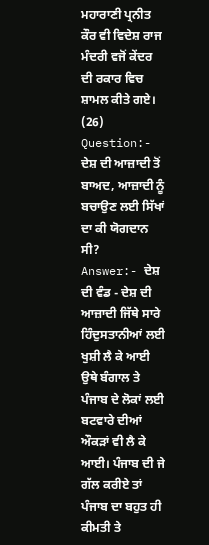ਮਹਾਰਾਣੀ ਪ੍ਰਨੀਤ ਕੌਰ ਵੀ ਵਿਦੇਸ਼ ਰਾਜ ਮੰਦਰੀ ਵਜੋਂ ਕੇਂਦਰ ਦੀ ਰਕਾਰ ਵਿਚ ਸ਼ਾਮਲ ਕੀਤੇ ਗਏ।
(26) Question:- ਦੇਸ਼ ਦੀ ਆਜ਼ਾਦੀ ਤੋਂ ਬਾਅਦ, ਆਜ਼ਾਦੀ ਨੂੰ ਬਚਾਉਣ ਲਈ ਸਿੱਖਾਂ ਦਾ ਕੀ ਯੋਗਦਾਨ ਸੀ?
Answer:- ਦੇਸ਼ ਦੀ ਵੰਡ - ਦੇਸ਼ ਦੀ ਆਜ਼ਾਦੀ ਜਿੱਥੇ ਸਾਰੇ ਹਿੰਦੁਸਤਾਨੀਆਂ ਲਈ ਖੁਸ਼ੀ ਲੈ ਕੇ ਆਈ ਉਥੇ ਬੰਗਾਲ ਤੇ ਪੰਜਾਬ ਦੇ ਲੋਕਾਂ ਲਈ ਬਟਵਾਰੇ ਦੀਆਂ ਔਕੜਾਂ ਵੀ ਲੈ ਕੇ ਆਈ। ਪੰਜਾਬ ਦੀ ਜੇ ਗੱਲ ਕਰੀਏ ਤਾਂ ਪੰਜਾਬ ਦਾ ਬਹੁਤ ਹੀ ਕੀਮਤੀ ਤੇ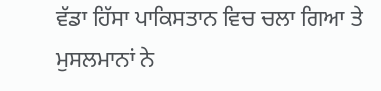ਵੱਡਾ ਹਿੱਸਾ ਪਾਕਿਸਤਾਨ ਵਿਚ ਚਲਾ ਗਿਆ ਤੇ ਮੁਸਲਮਾਨਾਂ ਨੇ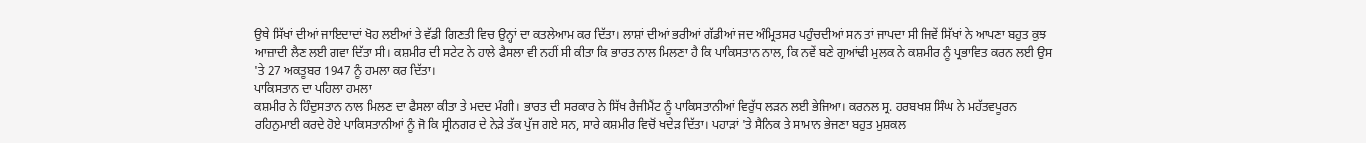ਉਥੇ ਸਿੱਖਾਂ ਦੀਆਂ ਜਾਇਦਾਦਾਂ ਖੋਹ ਲਈਆਂ ਤੇ ਵੱਡੀ ਗਿਣਤੀ ਵਿਚ ਉਨ੍ਹਾਂ ਦਾ ਕਤਲੇਆਮ ਕਰ ਦਿੱਤਾ। ਲਾਸ਼ਾਂ ਦੀਆਂ ਭਰੀਆਂ ਗੱਡੀਆਂ ਜਦ ਅੰਮ੍ਰਿਤਸਰ ਪਹੁੰਚਦੀਆਂ ਸਨ ਤਾਂ ਜਾਪਦਾ ਸੀ ਜਿਵੇਂ ਸਿੱਖਾਂ ਨੇ ਆਪਣਾ ਬਹੁਤ ਕੁਝ ਆਜ਼ਾਦੀ ਲੈਣ ਲਈ ਗਵਾ ਦਿੱਤਾ ਸੀ। ਕਸ਼ਮੀਰ ਦੀ ਸਟੇਟ ਨੇ ਹਾਲੇ ਫੈਸਲਾ ਵੀ ਨਹੀਂ ਸੀ ਕੀਤਾ ਕਿ ਭਾਰਤ ਨਾਲ ਮਿਲਣਾ ਹੈ ਕਿ ਪਾਕਿਸਤਾਨ ਨਾਲ, ਕਿ ਨਵੇਂ ਬਣੇ ਗੁਆਂਢੀ ਮੁਲਕ ਨੇ ਕਸ਼ਮੀਰ ਨੂੰ ਪ੍ਰਭਾਵਿਤ ਕਰਨ ਲਈ ਉਸ 'ਤੇ 27 ਅਕਤੂਬਰ 1947 ਨੂੰ ਹਮਲਾ ਕਰ ਦਿੱਤਾ।
ਪਾਕਿਸਤਾਨ ਦਾ ਪਹਿਲਾ ਹਮਲਾ
ਕਸ਼ਮੀਰ ਨੇ ਹਿੰਦੁਸਤਾਨ ਨਾਲ ਮਿਲਣ ਦਾ ਫੈਸਲਾ ਕੀਤਾ ਤੇ ਮਦਦ ਮੰਗੀ। ਭਾਰਤ ਦੀ ਸਰਕਾਰ ਨੇ ਸਿੱਖ ਰੈਜੀਮੈਂਟ ਨੂੰ ਪਾਕਿਸਤਾਨੀਆਂ ਵਿਰੁੱਧ ਲੜਨ ਲਈ ਭੇਜਿਆ। ਕਰਨਲ ਸ੍ਰ. ਹਰਬਖਸ਼ ਸਿੰਘ ਨੇ ਮਹੱਤਵਪੂਰਨ ਰਹਿਨੁਮਾਈ ਕਰਦੇ ਹੋਏ ਪਾਕਿਸਤਾਨੀਆਂ ਨੂੰ ਜੋ ਕਿ ਸ੍ਰੀਨਗਰ ਦੇ ਨੇੜੇ ਤੱਕ ਪੁੱਜ ਗਏ ਸਨ, ਸਾਰੇ ਕਸ਼ਮੀਰ ਵਿਚੋਂ ਖਦੇੜ ਦਿੱਤਾ। ਪਹਾੜਾਂ 'ਤੇ ਸੈਨਿਕ ਤੇ ਸਾਮਾਨ ਭੇਜਣਾ ਬਹੁਤ ਮੁਸ਼ਕਲ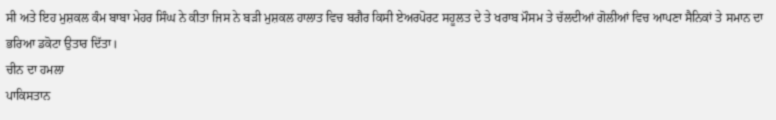ਸੀ ਅਤੇ ਇਹ ਮੁਸ਼ਕਲ ਕੰਮ ਬਾਬਾ ਮੇਹਰ ਸਿੰਘ ਨੇ ਕੀਤਾ ਜਿਸ ਨੇ ਬੜੀ ਮੁਸ਼ਕਲ ਹਾਲਾਤ ਵਿਚ ਬਗੈਰ ਕਿਸੀ ਏਅਰਪੋਰਟ ਸਹੂਲਤ ਦੇ ਤੇ ਖਰਾਬ ਮੌਸਮ ਤੇ ਚੱਲਦੀਆਂ ਗੋਲੀਆਂ ਵਿਚ ਆਪਣਾ ਸੈਨਿਕਾਂ ਤੇ ਸਮਾਨ ਦਾ ਭਰਿਆ ਡਕੋਟਾ ਉਤਾਰ ਦਿੱਤਾ।
ਚੀਨ ਦਾ ਹਮਲਾ
ਪਾਕਿਸਤਾਨ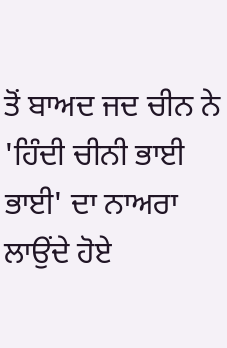ਤੋਂ ਬਾਅਦ ਜਦ ਚੀਨ ਨੇ 'ਹਿੰਦੀ ਚੀਨੀ ਭਾਈ ਭਾਈ' ਦਾ ਨਾਅਰਾ ਲਾਉਂਦੇ ਹੋਏ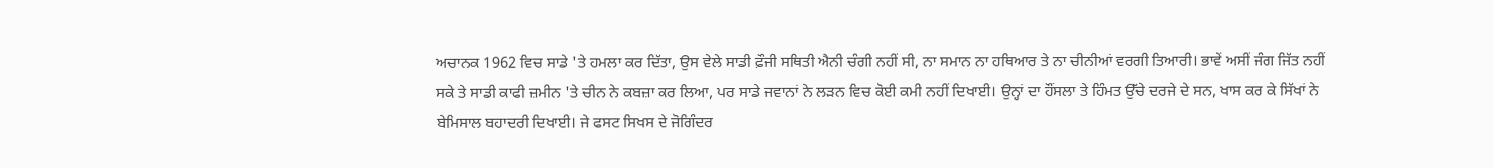ਅਚਾਨਕ 1962 ਵਿਚ ਸਾਡੇ 'ਤੇ ਹਮਲਾ ਕਰ ਦਿੱਤਾ, ਉਸ ਵੇਲੇ ਸਾਡੀ ਫ਼ੌਜੀ ਸਥਿਤੀ ਐਨੀ ਚੰਗੀ ਨਹੀਂ ਸੀ, ਨਾ ਸਮਾਨ ਨਾ ਹਥਿਆਰ ਤੇ ਨਾ ਚੀਨੀਆਂ ਵਰਗੀ ਤਿਆਰੀ। ਭਾਵੇਂ ਅਸੀਂ ਜੰਗ ਜਿੱਤ ਨਹੀਂ ਸਕੇ ਤੇ ਸਾਡੀ ਕਾਫੀ ਜ਼ਮੀਨ 'ਤੇ ਚੀਨ ਨੇ ਕਬਜ਼ਾ ਕਰ ਲਿਆ, ਪਰ ਸਾਡੇ ਜਵਾਨਾਂ ਨੇ ਲੜਨ ਵਿਚ ਕੋਈ ਕਮੀ ਨਹੀਂ ਦਿਖਾਈ। ਉਨ੍ਹਾਂ ਦਾ ਹੌਂਸਲਾ ਤੇ ਹਿੰਮਤ ਉੱਚੇ ਦਰਜੇ ਦੇ ਸਨ, ਖਾਸ ਕਰ ਕੇ ਸਿੱਖਾਂ ਨੇ ਬੇਮਿਸਾਲ ਬਹਾਦਰੀ ਦਿਖਾਈ। ਜੇ ਫਸਟ ਸਿਖਸ ਦੇ ਜੋਗਿੰਦਰ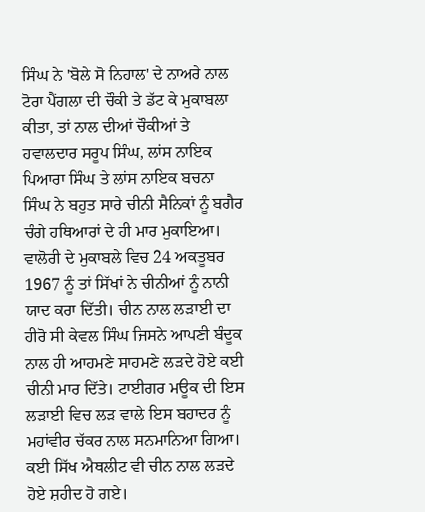ਸਿੰਘ ਨੇ 'ਬੋਲੇ ਸੋ ਨਿਹਾਲ' ਦੇ ਨਾਅਰੇ ਨਾਲ ਟੋਰਾ ਪੈਂਗਲਾ ਦੀ ਚੌਕੀ ਤੇ ਡੱਟ ਕੇ ਮੁਕਾਬਲਾ ਕੀਤਾ, ਤਾਂ ਨਾਲ ਦੀਆਂ ਚੌਕੀਆਂ ਤੇ ਹਵਾਲਦਾਰ ਸਰੂਪ ਸਿੰਘ, ਲਾਂਸ ਨਾਇਕ ਪਿਆਰਾ ਸਿੰਘ ਤੇ ਲਾਂਸ ਨਾਇਕ ਬਚਨਾ ਸਿੰਘ ਨੇ ਬਹੁਤ ਸਾਰੇ ਚੀਨੀ ਸੈਨਿਕਾਂ ਨੂੰ ਬਗੈਰ ਚੰਗੇ ਹਥਿਆਰਾਂ ਦੇ ਹੀ ਮਾਰ ਮੁਕਾਇਆ। ਵਾਲੋਰੀ ਦੇ ਮੁਕਾਬਲੇ ਵਿਚ 24 ਅਕਤੂਬਰ 1967 ਨੂੰ ਤਾਂ ਸਿੱਖਾਂ ਨੇ ਚੀਨੀਆਂ ਨੂੰ ਨਾਨੀ ਯਾਦ ਕਰਾ ਦਿੱਤੀ। ਚੀਨ ਨਾਲ ਲੜਾਈ ਦਾ ਹੀਰੋ ਸੀ ਕੇਵਲ ਸਿੰਘ ਜਿਸਨੇ ਆਪਣੀ ਬੰਦੂਕ ਨਾਲ ਹੀ ਆਹਮਣੇ ਸਾਹਮਣੇ ਲੜਦੇ ਹੋਏ ਕਈ ਚੀਨੀ ਮਾਰ ਦਿੱਤੇ। ਟਾਈਗਰ ਮਊਕ ਦੀ ਇਸ ਲੜਾਈ ਵਿਚ ਲੜ ਵਾਲੇ ਇਸ ਬਹਾਦਰ ਨੂੰ ਮਹਾਂਵੀਰ ਚੱਕਰ ਨਾਲ ਸਨਮਾਨਿਆ ਗਿਆ। ਕਈ ਸਿੱਖ ਐਥਲੀਟ ਵੀ ਚੀਨ ਨਾਲ ਲੜਦੇ ਹੋਏ ਸ਼ਹੀਦ ਹੋ ਗਏ।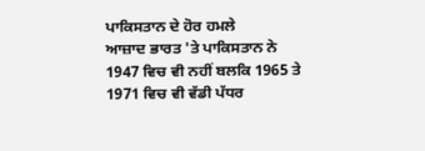ਪਾਕਿਸਤਾਨ ਦੇ ਹੋਰ ਹਮਲੇ
ਆਜ਼ਾਦ ਭਾਰਤ 'ਤੇ ਪਾਕਿਸਤਾਨ ਨੇ 1947 ਵਿਚ ਵੀ ਨਹੀਂ ਬਲਕਿ 1965 ਤੇ 1971 ਵਿਚ ਵੀ ਵੱਡੀ ਪੱਧਰ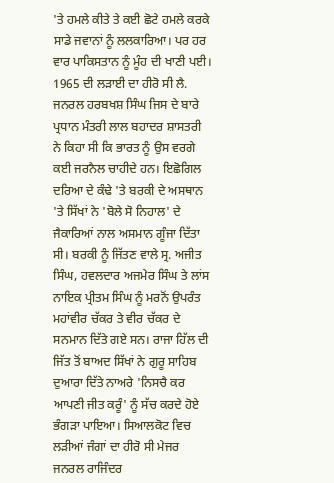'ਤੇ ਹਮਲੇ ਕੀਤੇ ਤੇ ਕਈ ਛੋਟੇ ਹਮਲੇ ਕਰਕੇ ਸਾਡੇ ਜਵਾਨਾਂ ਨੂੰ ਲਲਕਾਰਿਆ। ਪਰ ਹਰ ਵਾਰ ਪਾਕਿਸਤਾਨ ਨੂੰ ਮੂੰਹ ਦੀ ਖਾਣੀ ਪਈ। 1965 ਦੀ ਲੜਾਈ ਦਾ ਹੀਰੋ ਸੀ ਲੈ. ਜਨਰਲ ਹਰਬਖਸ਼ ਸਿੰਘ ਜਿਸ ਦੇ ਬਾਰੇ ਪ੍ਰਧਾਨ ਮੰਤਰੀ ਲਾਲ ਬਹਾਦਰ ਸ਼ਾਸਤਰੀ ਨੇ ਕਿਹਾ ਸੀ ਕਿ ਭਾਰਤ ਨੂੰ ਉਸ ਵਰਗੇ ਕਈ ਜਰਨੈਲ ਚਾਹੀਦੇ ਹਨ। ਇਛੋਗਿਲ ਦਰਿਆ ਦੇ ਕੰਢੇ 'ਤੇ ਬਰਕੀ ਦੇ ਅਸਥਾਨ 'ਤੇ ਸਿੱਖਾਂ ਨੇ 'ਬੋਲੇ ਸੋ ਨਿਹਾਲ' ਦੇ ਜੈਕਾਰਿਆਂ ਨਾਲ ਅਸਮਾਨ ਗੂੰਜਾ ਦਿੱਤਾ ਸੀ। ਬਰਕੀ ਨੂੰ ਜਿੱਤਣ ਵਾਲੇ ਸ੍ਰ. ਅਜੀਤ ਸਿੰਘ, ਹਵਲਦਾਰ ਅਜਮੇਰ ਸਿੰਘ ਤੇ ਲਾਂਸ ਨਾਇਕ ਪ੍ਰੀਤਮ ਸਿੰਘ ਨੂੰ ਮਰਨੋਂ ਉਪਰੰਤ ਮਹਾਂਵੀਰ ਚੱਕਰ ਤੇ ਵੀਰ ਚੱਕਰ ਦੇ ਸਨਮਾਨ ਦਿੱਤੇ ਗਏ ਸਨ। ਰਾਜਾ ਹਿੱਲ ਦੀ ਜਿੱਤ ਤੋਂ ਬਾਅਦ ਸਿੱਖਾਂ ਨੇ ਗੁਰੂ ਸਾਹਿਬ ਦੁਆਰਾ ਦਿੱਤੇ ਨਾਅਰੇ 'ਨਿਸਚੈ ਕਰ ਆਪਣੀ ਜੀਤ ਕਰੂੰ' ਨੂੰ ਸੱਚ ਕਰਦੇ ਹੋਏ ਭੰਗੜਾ ਪਾਇਆ। ਸਿਆਲਕੋਟ ਵਿਚ ਲੜੀਆਂ ਜੰਗਾਂ ਦਾ ਹੀਰੋ ਸੀ ਮੇਜਰ ਜਨਰਲ ਰਾਜਿੰਦਰ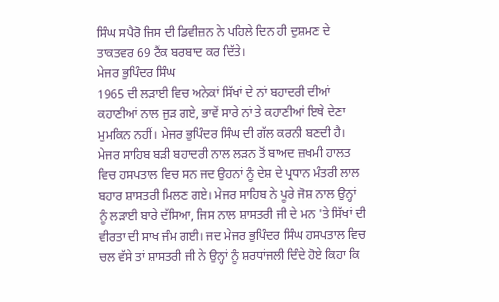ਸਿੰਘ ਸਪੈਰੋ ਜਿਸ ਦੀ ਡਿਵੀਜ਼ਨ ਨੇ ਪਹਿਲੇ ਦਿਨ ਹੀ ਦੁਸ਼ਮਣ ਦੇ ਤਾਕਤਵਰ 69 ਟੈਂਕ ਬਰਬਾਦ ਕਰ ਦਿੱਤੇ।
ਮੇਜਰ ਭੁਪਿੰਦਰ ਸਿੰਘ
1965 ਦੀ ਲੜਾਈ ਵਿਚ ਅਨੇਕਾਂ ਸਿੱਖਾਂ ਦੇ ਨਾਂ ਬਹਾਦਰੀ ਦੀਆਂ ਕਹਾਣੀਆਂ ਨਾਲ ਜੁੜ ਗਏ, ਭਾਵੇਂ ਸਾਰੇ ਨਾਂ ਤੇ ਕਹਾਣੀਆਂ ਇਥੇ ਦੇਣਾ ਮੁਮਕਿਨ ਨਹੀਂ। ਮੇਜਰ ਭੁਪਿੰਦਰ ਸਿੰਘ ਦੀ ਗੱਲ ਕਰਨੀ ਬਣਦੀ ਹੈ। ਮੇਜਰ ਸਾਹਿਬ ਬੜੀ ਬਹਾਦਰੀ ਨਾਲ ਲੜਨ ਤੋਂ ਬਾਅਦ ਜ਼ਖਮੀ ਹਾਲਤ ਵਿਚ ਹਸਪਤਾਲ ਵਿਚ ਸਨ ਜਦ ਉਹਨਾਂ ਨੂੰ ਦੇਸ਼ ਦੇ ਪ੍ਰਧਾਨ ਮੰਤਰੀ ਲਾਲ ਬਹਾਰ ਸ਼ਾਸਤਰੀ ਮਿਲਣ ਗਏ। ਮੇਜਰ ਸਾਹਿਬ ਨੇ ਪੂਰੇ ਜੋਸ਼ ਨਾਲ ਉਨ੍ਹਾਂ ਨੂੰ ਲੜਾਈ ਬਾਰੇ ਦੱਸਿਆ, ਜਿਸ ਨਾਲ ਸ਼ਾਸਤਰੀ ਜੀ ਦੇ ਮਨ 'ਤੇ ਸਿੱਖਾਂ ਦੀ ਵੀਰਤਾ ਦੀ ਸਾਖ ਜੰਮ ਗਈ। ਜਦ ਮੇਜਰ ਭੁਪਿੰਦਰ ਸਿੰਘ ਹਸਪਤਾਲ ਵਿਚ ਚਲ ਵੱਸੇ ਤਾਂ ਸ਼ਾਸਤਰੀ ਜੀ ਨੇ ਉਨ੍ਹਾਂ ਨੂੰ ਸ਼ਰਧਾਂਜਲੀ ਦਿੰਦੇ ਹੋਏ ਕਿਹਾ ਕਿ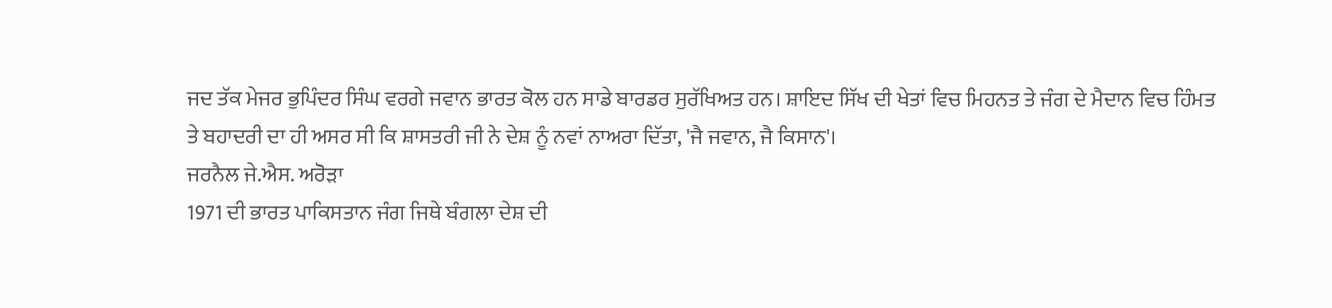ਜਦ ਤੱਕ ਮੇਜਰ ਭੁਪਿੰਦਰ ਸਿੰਘ ਵਰਗੇ ਜਵਾਨ ਭਾਰਤ ਕੋਲ ਹਨ ਸਾਡੇ ਬਾਰਡਰ ਸੁਰੱਖਿਅਤ ਹਨ। ਸ਼ਾਇਦ ਸਿੱਖ ਦੀ ਖੇਤਾਂ ਵਿਚ ਮਿਹਨਤ ਤੇ ਜੰਗ ਦੇ ਮੈਦਾਨ ਵਿਚ ਹਿੰਮਤ ਤੇ ਬਹਾਦਰੀ ਦਾ ਹੀ ਅਸਰ ਸੀ ਕਿ ਸ਼ਾਸਤਰੀ ਜੀ ਨੇ ਦੇਸ਼ ਨੂੰ ਨਵਾਂ ਨਾਅਰਾ ਦਿੱਤਾ, 'ਜੈ ਜਵਾਨ, ਜੈ ਕਿਸਾਨ'।
ਜਰਨੈਲ ਜੇ.ਐਸ. ਅਰੋੜਾ
1971 ਦੀ ਭਾਰਤ ਪਾਕਿਸਤਾਨ ਜੰਗ ਜਿਥੇ ਬੰਗਲਾ ਦੇਸ਼ ਦੀ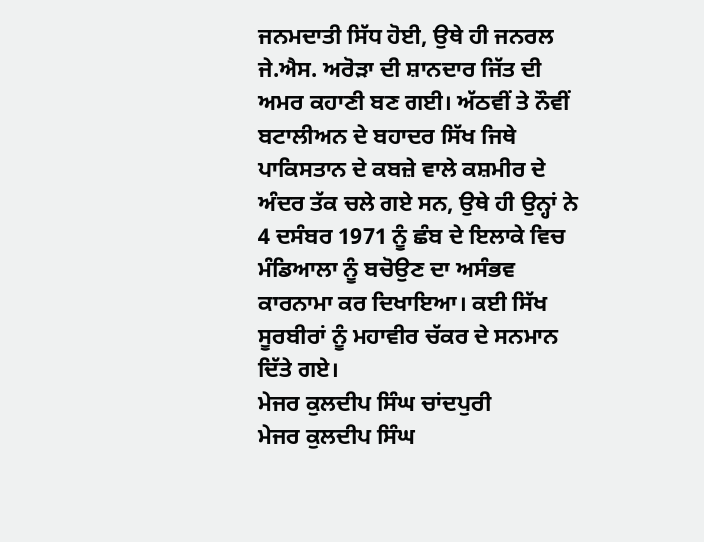ਜਨਮਦਾਤੀ ਸਿੱਧ ਹੋਈ, ਉਥੇ ਹੀ ਜਨਰਲ ਜੇ.ਐਸ. ਅਰੋੜਾ ਦੀ ਸ਼ਾਨਦਾਰ ਜਿੱਤ ਦੀ ਅਮਰ ਕਹਾਣੀ ਬਣ ਗਈ। ਅੱਠਵੀਂ ਤੇ ਨੌਵੀਂ ਬਟਾਲੀਅਨ ਦੇ ਬਹਾਦਰ ਸਿੱਖ ਜਿਥੇ ਪਾਕਿਸਤਾਨ ਦੇ ਕਬਜ਼ੇ ਵਾਲੇ ਕਸ਼ਮੀਰ ਦੇ ਅੰਦਰ ਤੱਕ ਚਲੇ ਗਏ ਸਨ, ਉਥੇ ਹੀ ਉਨ੍ਹਾਂ ਨੇ 4 ਦਸੰਬਰ 1971 ਨੂੰ ਛੰਬ ਦੇ ਇਲਾਕੇ ਵਿਚ ਮੰਡਿਆਲਾ ਨੂੰ ਬਚੋਉਣ ਦਾ ਅਸੰਭਵ ਕਾਰਨਾਮਾ ਕਰ ਦਿਖਾਇਆ। ਕਈ ਸਿੱਖ ਸੂਰਬੀਰਾਂ ਨੂੰ ਮਹਾਵੀਰ ਚੱਕਰ ਦੇ ਸਨਮਾਨ ਦਿੱਤੇ ਗਏ।
ਮੇਜਰ ਕੁਲਦੀਪ ਸਿੰਘ ਚਾਂਦਪੁਰੀ
ਮੇਜਰ ਕੁਲਦੀਪ ਸਿੰਘ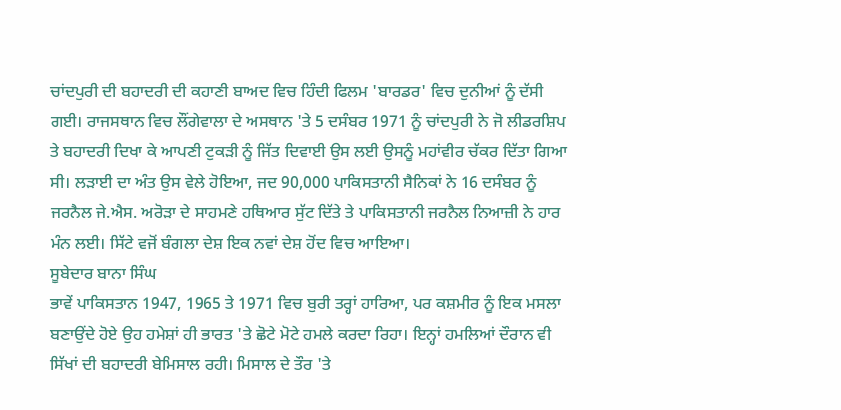ਚਾਂਦਪੁਰੀ ਦੀ ਬਹਾਦਰੀ ਦੀ ਕਹਾਣੀ ਬਾਅਦ ਵਿਚ ਹਿੰਦੀ ਫਿਲਮ 'ਬਾਰਡਰ' ਵਿਚ ਦੁਨੀਆਂ ਨੂੰ ਦੱਸੀ ਗਈ। ਰਾਜਸਥਾਨ ਵਿਚ ਲੌਂਗੇਵਾਲਾ ਦੇ ਅਸਥਾਨ 'ਤੇ 5 ਦਸੰਬਰ 1971 ਨੂੰ ਚਾਂਦਪੁਰੀ ਨੇ ਜੋ ਲੀਡਰਸ਼ਿਪ ਤੇ ਬਹਾਦਰੀ ਦਿਖਾ ਕੇ ਆਪਣੀ ਟੁਕੜੀ ਨੂੰ ਜਿੱਤ ਦਿਵਾਈ ਉਸ ਲਈ ਉਸਨੂੰ ਮਹਾਂਵੀਰ ਚੱਕਰ ਦਿੱਤਾ ਗਿਆ ਸੀ। ਲੜਾਈ ਦਾ ਅੰਤ ਉਸ ਵੇਲੇ ਹੋਇਆ, ਜਦ 90,000 ਪਾਕਿਸਤਾਨੀ ਸੈਨਿਕਾਂ ਨੇ 16 ਦਸੰਬਰ ਨੂੰ ਜਰਨੈਲ ਜੇ.ਐਸ. ਅਰੋੜਾ ਦੇ ਸਾਹਮਣੇ ਹਥਿਆਰ ਸੁੱਟ ਦਿੱਤੇ ਤੇ ਪਾਕਿਸਤਾਨੀ ਜਰਨੈਲ ਨਿਆਜ਼ੀ ਨੇ ਹਾਰ ਮੰਨ ਲਈ। ਸਿੱਟੇ ਵਜੋਂ ਬੰਗਲਾ ਦੇਸ਼ ਇਕ ਨਵਾਂ ਦੇਸ਼ ਹੋਂਦ ਵਿਚ ਆਇਆ।
ਸੂਬੇਦਾਰ ਬਾਨਾ ਸਿੰਘ
ਭਾਵੇਂ ਪਾਕਿਸਤਾਨ 1947, 1965 ਤੇ 1971 ਵਿਚ ਬੁਰੀ ਤਰ੍ਹਾਂ ਹਾਰਿਆ, ਪਰ ਕਸ਼ਮੀਰ ਨੂੰ ਇਕ ਮਸਲਾ ਬਣਾਉਂਦੇ ਹੋਏ ਉਹ ਹਮੇਸ਼ਾਂ ਹੀ ਭਾਰਤ 'ਤੇ ਛੋਟੇ ਮੋਟੇ ਹਮਲੇ ਕਰਦਾ ਰਿਹਾ। ਇਨ੍ਹਾਂ ਹਮਲਿਆਂ ਦੌਰਾਨ ਵੀ ਸਿੱਖਾਂ ਦੀ ਬਹਾਦਰੀ ਬੇਮਿਸਾਲ ਰਹੀ। ਮਿਸਾਲ ਦੇ ਤੌਰ 'ਤੇ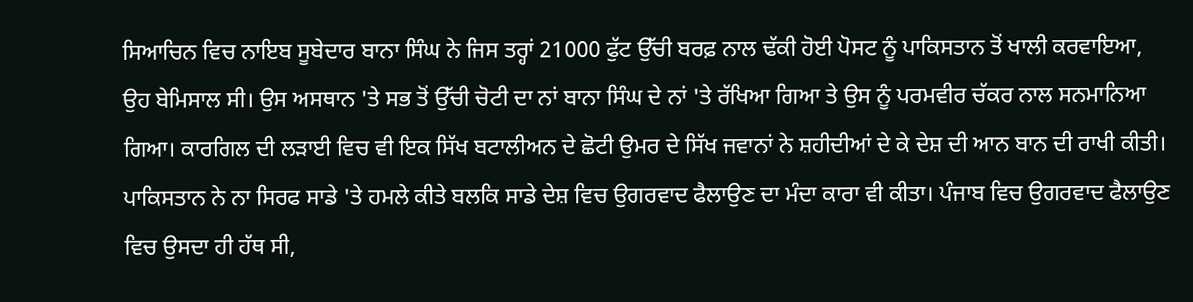ਸਿਆਚਿਨ ਵਿਚ ਨਾਇਬ ਸੂਬੇਦਾਰ ਬਾਨਾ ਸਿੰਘ ਨੇ ਜਿਸ ਤਰ੍ਹਾਂ 21000 ਫੁੱਟ ਉੱਚੀ ਬਰਫ਼ ਨਾਲ ਢੱਕੀ ਹੋਈ ਪੋਸਟ ਨੂੰ ਪਾਕਿਸਤਾਨ ਤੋਂ ਖਾਲੀ ਕਰਵਾਇਆ, ਉਹ ਬੇਮਿਸਾਲ ਸੀ। ਉਸ ਅਸਥਾਨ 'ਤੇ ਸਭ ਤੋਂ ਉੱਚੀ ਚੋਟੀ ਦਾ ਨਾਂ ਬਾਨਾ ਸਿੰਘ ਦੇ ਨਾਂ 'ਤੇ ਰੱਖਿਆ ਗਿਆ ਤੇ ਉਸ ਨੂੰ ਪਰਮਵੀਰ ਚੱਕਰ ਨਾਲ ਸਨਮਾਨਿਆ ਗਿਆ। ਕਾਰਗਿਲ ਦੀ ਲੜਾਈ ਵਿਚ ਵੀ ਇਕ ਸਿੱਖ ਬਟਾਲੀਅਨ ਦੇ ਛੋਟੀ ਉਮਰ ਦੇ ਸਿੱਖ ਜਵਾਨਾਂ ਨੇ ਸ਼ਹੀਦੀਆਂ ਦੇ ਕੇ ਦੇਸ਼ ਦੀ ਆਨ ਬਾਨ ਦੀ ਰਾਖੀ ਕੀਤੀ। ਪਾਕਿਸਤਾਨ ਨੇ ਨਾ ਸਿਰਫ ਸਾਡੇ 'ਤੇ ਹਮਲੇ ਕੀਤੇ ਬਲਕਿ ਸਾਡੇ ਦੇਸ਼ ਵਿਚ ਉਗਰਵਾਦ ਫੈਲਾਉਣ ਦਾ ਮੰਦਾ ਕਾਰਾ ਵੀ ਕੀਤਾ। ਪੰਜਾਬ ਵਿਚ ਉਗਰਵਾਦ ਫੈਲਾਉਣ ਵਿਚ ਉਸਦਾ ਹੀ ਹੱਥ ਸੀ,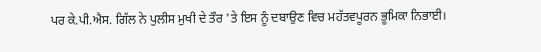ਪਰ ਕੇ.ਪੀ.ਐਸ. ਗਿੱਲ ਨੇ ਪੁਲੀਸ ਮੁਖੀ ਦੇ ਤੌਰ 'ਤੇ ਇਸ ਨੂੰ ਦਬਾਉਣ ਵਿਚ ਮਹੱਤਵਪੂਰਨ ਭੂਮਿਕਾ ਨਿਭਾਈ।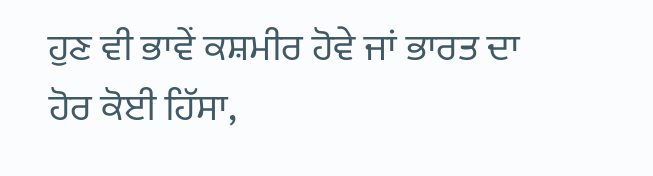ਹੁਣ ਵੀ ਭਾਵੇਂ ਕਸ਼ਮੀਰ ਹੋਵੇ ਜਾਂ ਭਾਰਤ ਦਾ ਹੋਰ ਕੋਈ ਹਿੱਸਾ,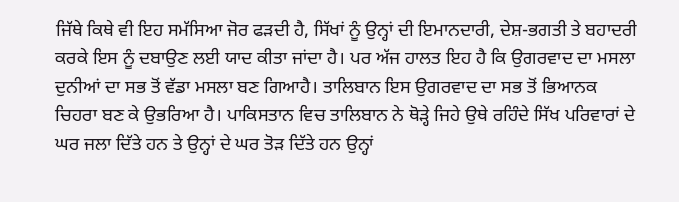ਜਿੱਥੇ ਕਿਥੇ ਵੀ ਇਹ ਸਮੱਸਿਆ ਜੋਰ ਫੜਦੀ ਹੈ, ਸਿੱਖਾਂ ਨੂੰ ਉਨ੍ਹਾਂ ਦੀ ਇਮਾਨਦਾਰੀ, ਦੇਸ਼-ਭਗਤੀ ਤੇ ਬਹਾਦਰੀ ਕਰਕੇ ਇਸ ਨੂੰ ਦਬਾਉਣ ਲਈ ਯਾਦ ਕੀਤਾ ਜਾਂਦਾ ਹੈ। ਪਰ ਅੱਜ ਹਾਲਤ ਇਹ ਹੈ ਕਿ ਉਗਰਵਾਦ ਦਾ ਮਸਲਾ ਦੁਨੀਆਂ ਦਾ ਸਭ ਤੋਂ ਵੱਡਾ ਮਸਲਾ ਬਣ ਗਿਆਹੈ। ਤਾਲਿਬਾਨ ਇਸ ਉਗਰਵਾਦ ਦਾ ਸਭ ਤੋਂ ਭਿਆਨਕ ਚਿਹਰਾ ਬਣ ਕੇ ਉਭਰਿਆ ਹੈ। ਪਾਕਿਸਤਾਨ ਵਿਚ ਤਾਲਿਬਾਨ ਨੇ ਥੋੜ੍ਹੇ ਜਿਹੇ ਉਥੇ ਰਹਿੰਦੇ ਸਿੱਖ ਪਰਿਵਾਰਾਂ ਦੇ ਘਰ ਜਲਾ ਦਿੱਤੇ ਹਨ ਤੇ ਉਨ੍ਹਾਂ ਦੇ ਘਰ ਤੋੜ ਦਿੱਤੇ ਹਨ ਉਨ੍ਹਾਂ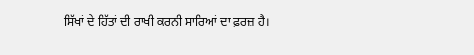ਸਿੱਖਾਂ ਦੇ ਹਿੱਤਾਂ ਦੀ ਰਾਖੀ ਕਰਨੀ ਸਾਰਿਆਂ ਦਾ ਫ਼ਰਜ਼ ਹੈ।